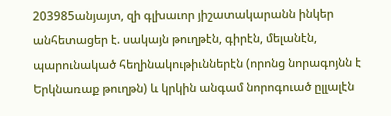203985անյայտ, զի գլխաւոր յիշատակարանն ինկեր անհետացեր է. սակայն թուղթէն, գիրէն, մելանէն, պարունակած հեղինակութիւններէն (որոնց նորագոյնն է Երկնառաք թուղթն) և կրկին անգամ նորոգուած ըլլալէն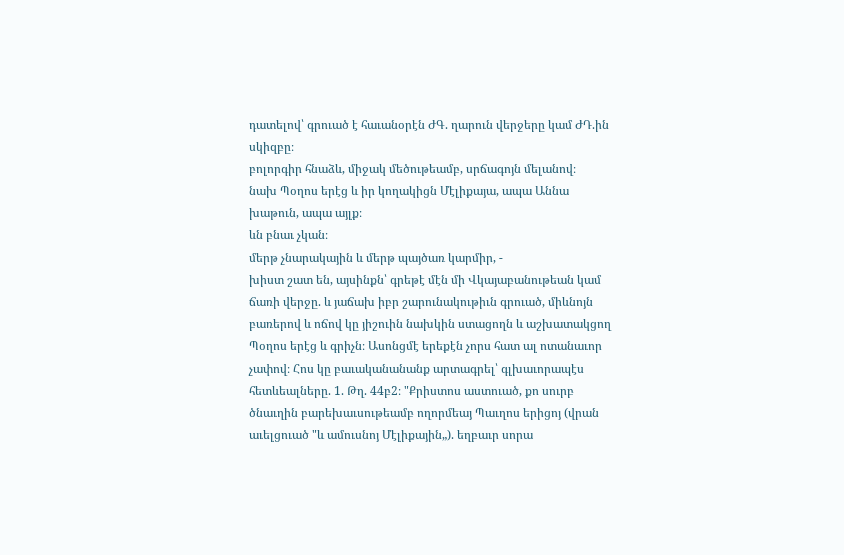դատելով՝ գրուած է հաւանօրէն ԺԳ. ղարուն վերջերը կամ ԺԴ.ին սկիզբը։
բոլորգիր հնաձև, միջակ մեծութեամբ, սրճագոյն մելանով։
նախ Պօղոս երէց և իր կողակիցն Մէլիքայա, ապա Աննա խաթուն, ապա այլք։
ևն բնաւ չկան։
մերթ չնարակային և մերթ պայծառ կարմիր, -
խիստ շատ են, այսինքն՝ գրեթէ մէն մի Վկայաբանութեան կամ ճառի վերջը. և յաճախ իբր շարունակութիւն գրուած, միևնոյն բառերով և ոճով կը յիշուին նախկին ստացողն և աշխատակցող Պօղոս երէց և գրիչն։ Ասոնցմէ երեքէն չորս հատ ալ ոտանաւոր չափով։ Հոս կը բաւականանանք արտագրել՝ գլխաւորապէս հետևեալները. 1. Թղ. 44բ2։ "Քրիստոս աստուած, քո սուրբ ծնաւղին բարեխաւսութեամբ ողորմեայ Պաւղոս երիցոյ (վրան աւելցուած "և ամուսնոյ Մէլիքային„). եղբաւր սորա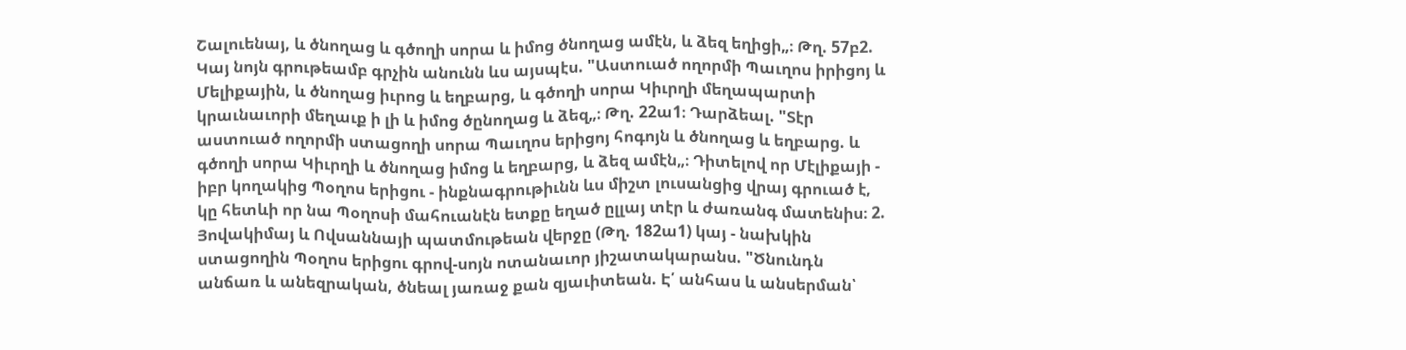Շալուենայ, և ծնողաց և գծողի սորա և իմոց ծնողաց ամէն, և ձեզ եղիցի„։ Թղ. 57բ2. Կայ նոյն գրութեամբ գրչին անունն ևս այսպէս. "Աստուած ողորմի Պաւղոս իրիցոյ և Մելիքային, և ծնողաց իւրոց և եղբարց, և գծողի սորա Կիւրղի մեղապարտի կրաւնաւորի մեղաւք ի լի և իմոց ծընողաց և ձեզ„։ Թղ. 22ա1։ Դարձեալ. "Տէր աստուած ողորմի ստացողի սորա Պաւղոս երիցոյ հոգոյն և ծնողաց և եղբարց. և գծողի սորա Կիւրղի և ծնողաց իմոց և եղբարց, և ձեզ ամէն„։ Դիտելով որ Մէլիքայի - իբր կողակից Պօղոս երիցու - ինքնագրութիւնն ևս միշտ լուսանցից վրայ գրուած է, կը հետևի որ նա Պօղոսի մահուանէն ետքը եղած ըլլայ տէր և ժառանգ մատենիս։ 2. Յովակիմայ և Ովսաննայի պատմութեան վերջը (Թղ. 182ա1) կայ - նախկին ստացողին Պօղոս երիցու գրով-սոյն ոտանաւոր յիշատակարանս. "Ծնունդն անճառ և անեզրական, ծնեալ յառաջ քան զյաւիտեան. Է՛ անհաս և անսերման՝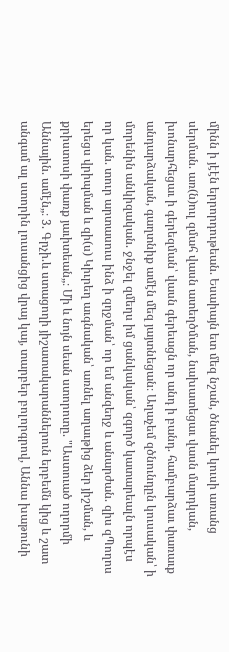մինն ի յէէն երրորդութեան. Եսաիայն ետ մեզ նշան, ծնանել կուսի առանց սերման. առ(ն)ուլ զմահ վասն ատեղծման, նախատեցաւ վասն մարդկան, խոնարհեցաւ ի գերեզման՝ վասն գերեացն որ անդ ի բանդ. համբարձաւ փառաւք անդարձական, գաղտնիք ամէն մեզ յայտնեցան։ Աղաչեմ զծնունդըն կուսական՝ ի մորենին անկիզական. ջնջել զմեղս իմ ցանկական՝ զգործ կատարեալն որպէս որ կան. տուր արտասուս ինձ ի զղջման՝ որ եմ անզեղջ և անարժան. զիս զՊողոս երեցս վրիպման և զի(ս) Կիւրեղ աւգնական՝ առնել աղաւթից ձեր յիշման, և քրիստոսի փառք յաւիտեան„։ Մի և նոյն սեան ստորոտը. "Աստուած ողորմի Աննային. ամէն„։ 3. Գրչի.և ստացողի յիշատակարաններուն երբեմն կից և շատ անգամ ալ ստորին լուսանցից վրայ կայ, տարբեր բոլորգրով, Աննա խաթունի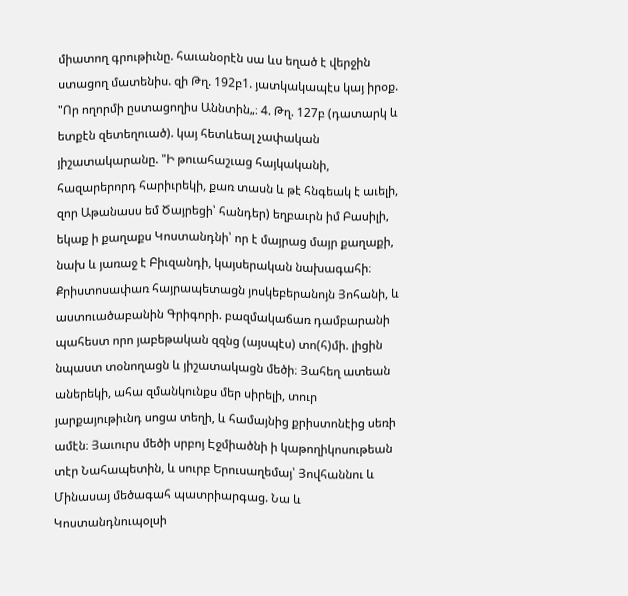միատող գրութիւնը. հաւանօրէն սա ևս եղած է վերջին ստացող մատենիս. զի Թղ. 192բ1. յատկակապէս կայ իրօք. "Որ ողորմի ըստացողիս Աննտին„։ 4. Թղ. 127բ (դատարկ և ետքէն զետեղուած). կայ հետևեալ չափական յիշատակարանը. "Ի թուահաշւաց հայկականի, հազարերորդ հարիւրեկի, քառ տասն և թէ հնգեակ է աւելի, զոր Աթանասս եմ Ծայրեցի՝ հանդեր) եղբաւրն իմ Բասիլի, եկաք ի քաղաքս Կոստանդնի՝ որ է մայրաց մայր քաղաքի, նախ և յառաջ է Բիւզանդի, կայսերական նախագահի։ Քրիստոսափառ հայրապետացն յոսկեբերանոյն Յոհանի, և աստուածաբանին Գրիգորի. բազմակաճառ դամբարանի պահեստ որո յաբեթական զզնց (այսպէս) տո(հ)մի. լիցին նպաստ տօնողացն և յիշատակացն մեծի։ Յահեղ ատեան աներեկի, ահա զմանկունքս մեր սիրելի, տուր յարքայութիւնդ սոցա տեղի, և համայնից քրիստոնէից սեռի ամէն։ Յաւուրս մեծի սրբոյ Էջմիածնի ի կաթողիկոսութեան տէր Նահապետին, և սուրբ Երուսաղեմայ՝ Յովհաննու և Մինասայ մեծագահ պատրիարգաց. Նա և Կոստանդնուպօլսի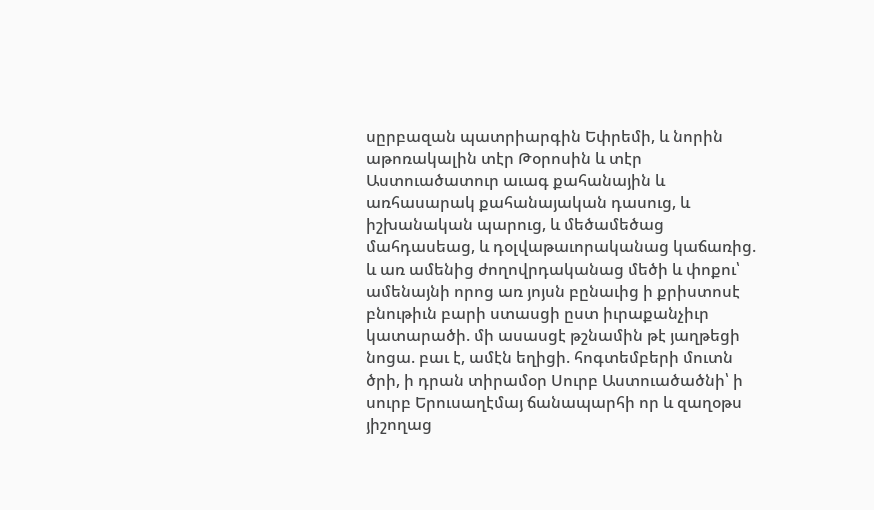սըրբազան պատրիարգին Եփրեմի, և նորին աթոռակալին տէր Թօրոսին և տէր Աստուածատուր աւագ քահանային և առհասարակ քահանայական դասուց, և իշխանական պարուց, և մեծամեծաց մահդասեաց, և դօլվաթաւորականաց կաճառից. և առ ամենից ժողովրդականաց մեծի և փոքու՝ ամենայնի որոց առ յոյսն բընաւից ի քրիստոսէ բնութիւն բարի ստասցի ըստ իւրաքանչիւր կատարածի. մի ասասցէ թշնամին թէ յաղթեցի նոցա. բաւ է, ամէն եղիցի. հոգտեմբերի մուտն ծրի, ի դրան տիրամօր Սուրբ Աստուածածնի՝ ի սուրբ Երուսաղէմայ ճանապարհի որ և զաղօթս յիշողաց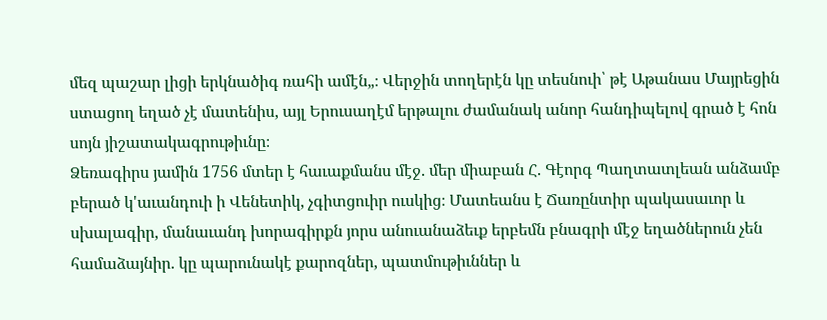մեզ պաշար լիցի երկնածիգ ռահի ամէն„։ Վերջին տողերէն կը տեսնուի՝ թէ Աթանաս Մայրեցին ստացող եղած չէ մատենիս, այլ Երուսաղէմ երթալու ժամանակ անոր հանդիպելով գրած է հոն սոյն յիշատակագրութիւնը։
Ձեռագիրս յամին 1756 մտեր է հաւաքմանս մէջ. մեր միաբան Հ. Գէորգ Պաղտատլեան անձամբ բերած կ'աւանդուի ի Վենետիկ, չգիտցուիր ուսկից։ Մատեանս է Ճառընտիր պակասաւոր և սխալագիր, մանաւանդ խորագիրքն յորս անուանաձեւք երբեմն բնագրի մէջ եղածներուն չեն համաձայնիր. կը պարունակէ քարոզներ, պատմութիւններ և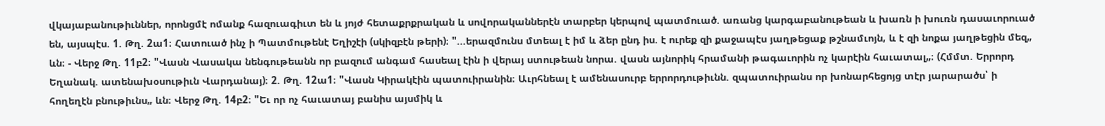վկայաբանութիւններ, որոնցմէ ոմանք հազուագիւտ են և յոյժ հետաքրքրական և սովորականներէն տարբեր կերպով պատմուած. առանց կարգաբանութեան և խառն ի խուռն դասաւորուած են, այսպէս. 1. Թղ. 2ա1։ Հատուած ինչ ի Պատմութենէ Եղիշէի (սկիզբէն թերի)։ "...երազմունս մտեալ է իմ և ձեր ընդ իս. է ուրեք զի քաջապէս յաղթեցաք թշնամւոյն, և է զի նոքա յաղթեցին մեզ„ ևն։ - Վերջ Թղ. 11բ2։ "Վասն Վասակա նենգութեանն որ բազում անգամ հասեալ էին ի վերայ ստութեան նորա. վասն այնորիկ հրամանի թագաւորին ոչ կարէին հաւատալ„։ (Հմմտ. Երրորդ Եղանակ. ատենախօսութիւն Վարդանայ)։ 2. Թղ. 12ա1։ "Վասն Կիրակէին պատուիրանին։ Աւրհնեալ է ամենասուրբ երրորդութիւնն. զպատուիրանս որ խոնարհեցոյց տէր յարարածս՝ ի հողեղէն բնութիւնս„ ևն։ Վերջ Թղ. 14բ2։ "Եւ որ ոչ հաւատայ բանիս այսմիկ և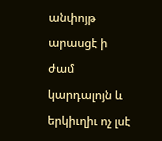անփոյթ արասցէ ի ժամ կարդալոյն և երկիւղիւ ոչ լսէ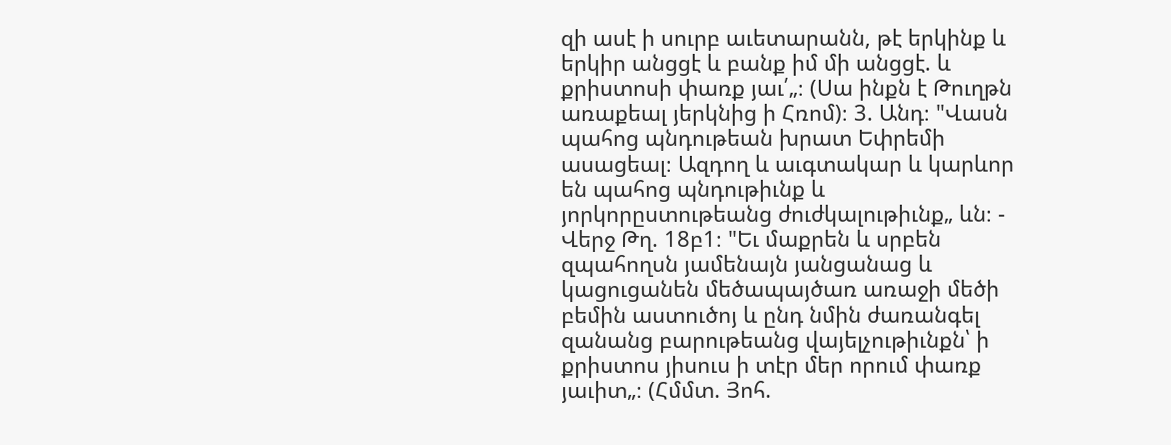զի ասէ ի սուրբ աւետարանն, թէ երկինք և երկիր անցցէ և բանք իմ մի անցցէ. և քրիստոսի փառք յաւ՛„։ (Սա ինքն է Թուղթն առաքեալ յերկնից ի Հռոմ)։ 3. Անդ։ "Վասն պահոց պնդութեան խրատ Եփրեմի ասացեալ։ Ազդող և աւգտակար և կարևոր են պահոց պնդութիւնք և յորկորըստութեանց ժուժկալութիւնք„ ևն։ - Վերջ Թղ. 18բ1։ "Եւ մաքրեն և սրբեն զպահողսն յամենայն յանցանաց և կացուցանեն մեծապայծառ առաջի մեծի բեմին աստուծոյ և ընդ նմին ժառանգել զանանց բարութեանց վայելչութիւնքն՝ ի քրիստոս յիսուս ի տէր մեր որում փառք յաւիտ„։ (Հմմտ. Յոհ.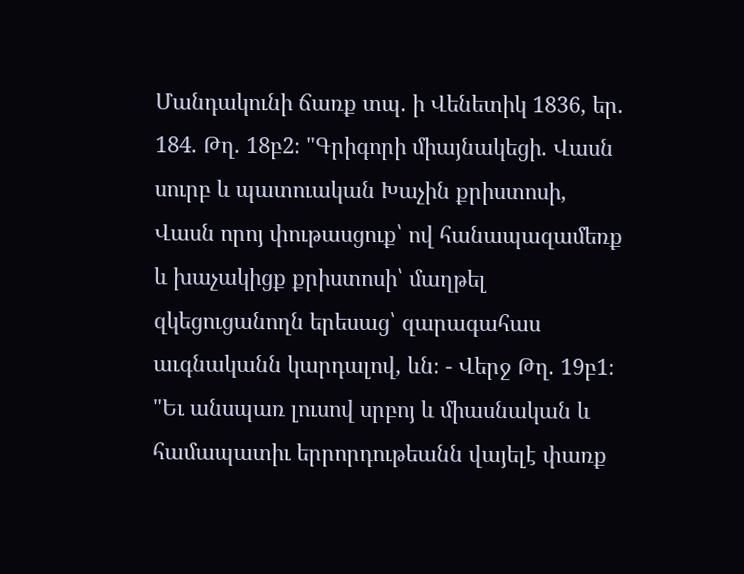Մանդակունի ճառք տպ. ի Վենետիկ 1836, եր. 184. Թղ. 18բ2։ "Գրիգորի միայնակեցի. Վասն սուրբ և պատուական Խաչին քրիստոսի, Վասն որոյ փութասցուք՝ ով հանապազամեռք և խաչակիցք քրիստոսի՝ մաղթել զկեցուցանողն երեսաց՝ զարագահաս աւգնականն կարդալով, ևն։ - Վերջ Թղ. 19բ1։ "Եւ անսպառ լուսով սրբոյ և միասնական և համապատիւ երրորդութեանն վայելէ փառք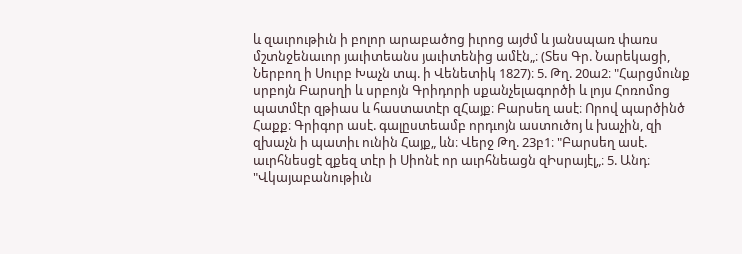և զաւրութիւն ի բոլոր արաբածոց իւրոց այժմ և յանսպառ փառս մշտնջենաւոր յաւիտեանս յաւիտենից ամէն„։ (Տես Գր. Նարեկացի, Ներբող ի Սուրբ Խաչն տպ. ի Վենետիկ 1827)։ 5. Թղ. 20ա2։ "Հարցմունք սրբոյն Բարսղի և սրբոյն Գրիդորի սքանչելագործի և լոյս Հոռոմոց պատմէր զթիաս և հաստատէր զՀայք։ Բարսեղ ասէ։ Որով պարծինծ Հաքք։ Գրիգոր ասէ. գալըստեամբ որդւոյն աստուծոյ և խաչին, զի զխաչն ի պատիւ ունին Հայք„ ևն։ Վերջ Թղ. 23բ1։ "Բարսեղ ասէ. աւրհնեսցէ զքեզ տէր ի Սիոնէ որ աւրհնեացն զԻսրայէլ„։ 5. Անդ։ "Վկայաբանութիւն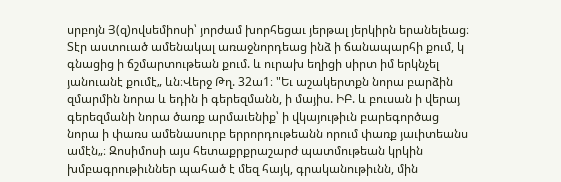սրբոյն Յ(զ)ովսեմիոսի՝ յորժամ խորհեցաւ յերթալ յերկիրն երանելեաց։ Տէր աստուած ամենակալ առաջնորդեաց ինձ ի ճանապարհի քում, կ գնացից ի ճշմարտութեան քում. և ուրախ եղիցի սիրտ իմ երկնչել յանուանէ քումէ„ ևն։Վերջ Թղ. 32ա1։ "Եւ աշակերտքն նորա բարձին զմարմին նորա և եդին ի գերեզմանն, ի մայիս. ԻԲ. և բուսան ի վերայ գերեզմանի նորա ծառք արմաւենիք՝ ի վկայութիւն բարեգործաց նորա ի փառս ամենասուրբ երրորդութեանն որում փառք յաւիտեանս ամէն„։ Զոսիմոսի այս հետաքրքրաշարժ պատմութեան կրկին խմբագրութիւններ պահած է մեզ հայկ, գրականութիւնն, մին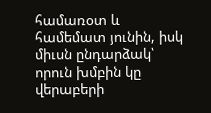համառօտ և համեմատ յունին, իսկ միւսն ընդարձակ՝ որուն խմբին կը վերաբերի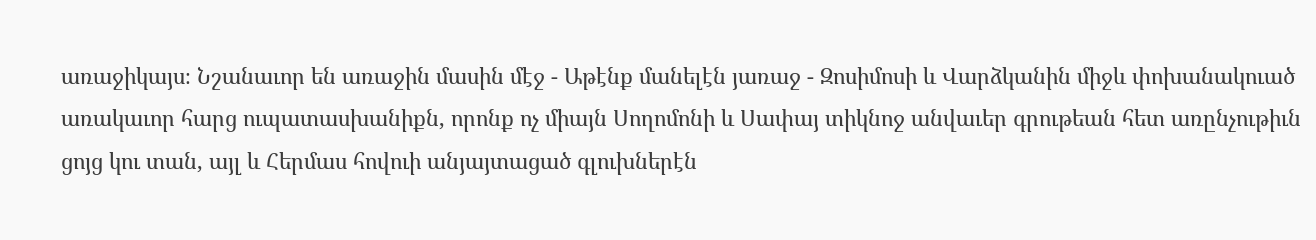առաջիկայս։ Նշանաւոր են առաջին մասին մէջ - Աթէնք մանելէն յառաջ - Զոսիմոսի և Վարձկանին միջև փոխանակուած առակաւոր հարց ուպատասխանիքն, որոնք ոչ միայն Սողոմոնի և Սափայ տիկնոջ անվաւեր գրութեան հետ առընչութիւն ցոյց կու տան, այլ և Հերմաս հովուի անյայտացած գլուխներէն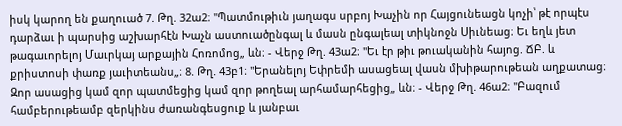իսկ կարող են քաղուած 7. Թղ. 32ա2։ "Պատմութիւն յաղագս սրբոյ Խաչին որ Հայցունեացն կոչի՝ թէ որպէս դարձաւ ի պարսից աշխարհէն Խաչն աստուածընգալ և մասն ընգալեալ տիկնոջն Սիւնեաց։ Եւ եղև յետ թագաւորելոյ Մաւրկայ արքային Հոռոմոց„ ևն։ - Վերջ Թղ. 43ա2։ "Եւ էր թիւ թուականին հայոց. ՃԲ. և քրիստոսի փառք յաւիտեանս„։ 8. Թղ. 43բ1։ "Երանելոյ Եփրեմի ասացեալ վասն մխիթարութեան աղքատաց։ Զոր ասացից կամ զոր պատմեցից կամ զոր թողեալ արհամարհեցից„ ևն։ - Վերջ Թղ. 46ա2։ "Բազում համբերութեամբ զերկինս ժառանգեսցուք և յանբաւ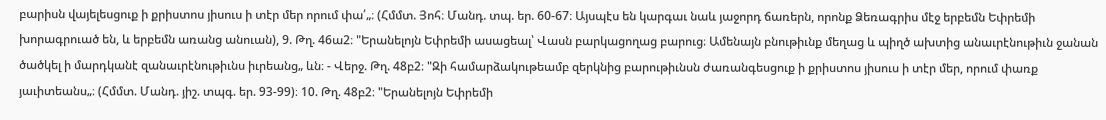բարիսն վայելեսցուք ի քրիստոս յիսուս ի տէր մեր որում փա՛„։ (Հմմտ. Յոհ։ Մանդ. տպ. եր. 60-67։ Այսպէս են կարգաւ նաև յաջորդ ճառերն, որոնք Ձեռագրիս մէջ երբեմն Եփրեմի խորագրուած են, և երբեմն առանց անուան), 9. Թղ. 46ա2։ "Երանելոյն Եփրեմի ասացեալ՝ Վասն բարկացողաց բարուց։ Ամենայն բնութիւնք մեղաց և պիղծ ախտից անաւրէնութիւն ջանան ծածկել ի մարդկանէ զանաւրէնութիւնս իւրեանց„ ևն։ - Վերջ. Թղ. 48բ2։ "Զի համարձակութեամբ զերկնից բարութիւնսն ժառանգեսցուք ի քրիստոս յիսուս ի տէր մեր, որում փառք յաւիտեանս„։ (Հմմտ. Մանդ. յիշ. տպգ. եր. 93-99)։ 10. Թղ. 48բ2։ "Երանելոյն Եփրեմի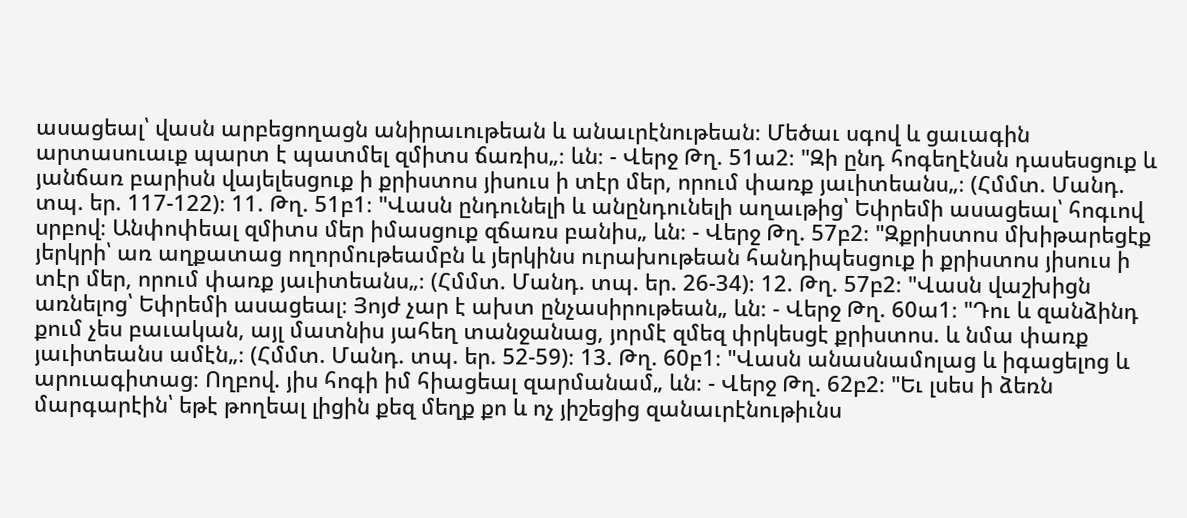ասացեալ՝ վասն արբեցողացն անիրաւութեան և անաւրէնութեան։ Մեծաւ սգով և ցաւագին արտասուաւք պարտ է պատմել զմիտս ճառիս„։ ևն։ - Վերջ Թղ. 51ա2։ "Զի ընդ հոգեղէնսն դասեսցուք և յանճառ բարիսն վայելեսցուք ի քրիստոս յիսուս ի տէր մեր, որում փառք յաւիտեանս„։ (Հմմտ. Մանդ. տպ. եր. 117-122)։ 11. Թղ. 51բ1։ "Վասն ընդունելի և անընդունելի աղաւթից՝ Եփրեմի ասացեալ՝ հոգւով սրբով։ Անփոփեալ զմիտս մեր իմասցուք զճառս բանիս„ ևն։ - Վերջ Թղ. 57բ2։ "Զքրիստոս մխիթարեցէք յերկրի՝ առ աղքատաց ողորմութեամբն և յերկինս ուրախութեան հանդիպեսցուք ի քրիստոս յիսուս ի տէր մեր, որում փառք յաւիտեանս„։ (Հմմտ. Մանդ. տպ. եր. 26-34)։ 12. Թղ. 57բ2։ "Վասն վաշխիցն առնելոց՝ Եփրեմի ասացեալ։ Յոյժ չար է ախտ ընչասիրութեան„ ևն։ - Վերջ Թղ. 60ա1։ "Դու և զանձինդ քում չես բաւական, այլ մատնիս յահեղ տանջանաց, յորմէ զմեզ փրկեսցէ քրիստոս. և նմա փառք յաւիտեանս ամէն„։ (Հմմտ. Մանդ. տպ. եր. 52-59)։ 13. Թղ. 60բ1։ "Վասն անասնամոլաց և իգացելոց և արուագիտաց։ Ողբով. յիս հոգի իմ հիացեալ զարմանամ„ ևն։ - Վերջ Թղ. 62բ2։ "Եւ լսես ի ձեռն մարգարէին՝ եթէ թողեալ լիցին քեզ մեղք քո և ոչ յիշեցից զանաւրէնութիւնս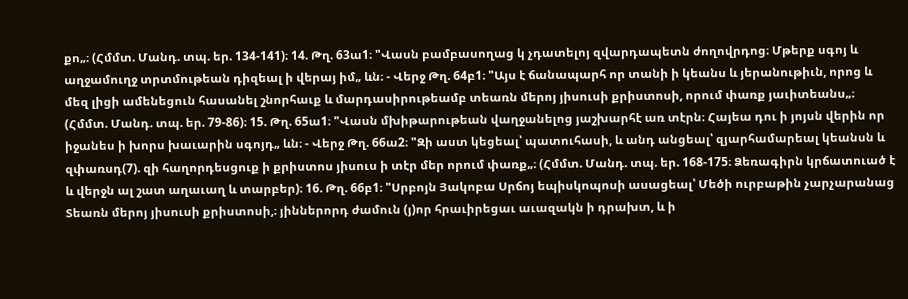քո„։ (Հմմտ. Մանդ. տպ. եր. 134-141)։ 14. Թղ. 63ա1։ "Վասն բամբասողաց կ չդատելոյ զվարդապետն ժողովրդոց։ Մթերք սգոյ և աղջամուղջ տրտմութեան դիզեալ ի վերայ իմ„ ևն։ - Վերջ Թղ. 64բ1։ "Այս է ճանապարհ որ տանի ի կեանս և յերանութիւն, որոց և մեզ լիցի ամենեցուն հասանել շնորհաւք և մարդասիրութեամբ տեառն մերոյ յիսուսի քրիստոսի, որում փառք յաւիտեանս„։ (Հմմտ. Մանդ. տպ. եր. 79-86)։ 15. Թղ. 65ա1։ "Վասն մխիթարութեան վաղջանելոց յաշխարհէ առ տէրն։ Հայեա դու ի յոյսն վերին որ իջանես ի խորս խաւարին սգոյդ„ ևն։ - Վերջ Թղ. 66ա2։ "Զի աստ կեցեալ՝ պատուհասի, և անդ անցեալ՝ զյարհամարեալ կեանսն և զփառսդ(7). զի հաղորդեսցուք ի քրիստոս յիսուս ի տէր մեր որում փառք„։ (Հմմտ. Մանդ. տպ. եր. 168-175։ Ձեռագիրն կրճատուած է և վերջն ալ շատ աղաւաղ և տարբեր)։ 16. Թղ. 66բ1։ "Սրբոյն Յակոբա Սրճոյ եպիսկոպոսի ասացեալ՝ Մեծի ուրբաթին չարչարանաց Տեառն մերոյ յիսուսի քրիստոսի,։ յիններորդ ժամուն (յ)որ հրաւիրեցաւ աւազակն ի դրախտ, և ի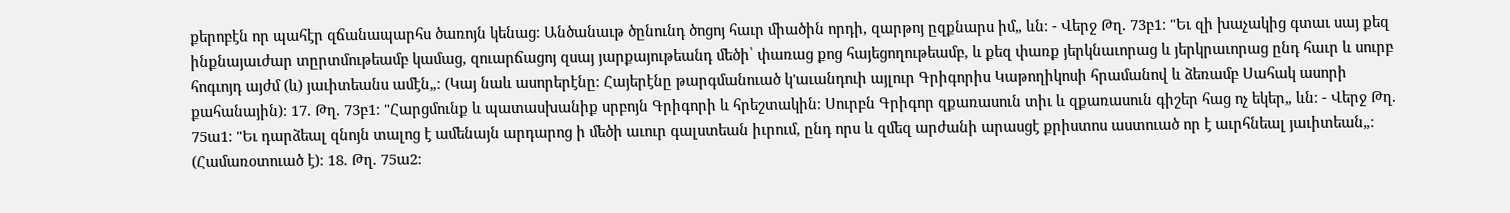քերոբէն որ պահէր զճանապարհս ծառոյն կենաց։ Անծանաւթ ծընունդ ծոցոյ հաւր միածին որդի, զարթոյ ըզքնարս իմ„ ևն։ - Վերջ Թղ. 73բ1։ "Եւ զի խաչակից գտաւ սայ քեզ ինքնայաւժար տըրտմութեամբ կամաց, զուարճացոյ զսայ յարքայութեանդ մեծի՝ փառաց քոց հայեցողութեամբ, և քեզ փառք յերկնաւորաց և յերկրաւորաց ընդ հաւր և սուրբ հոգւոյդ այժմ (և) յաւիտեանս ամէն„։ (Կայ նաև ասորերէնը։ Հայերէնը թարգմանուած կ'աւանդուի այլուր Գրիգորիս Կաթողիկոսի հրամանով և ձեռամբ Սահակ ասորի քահանային)։ 17. Թղ. 73բ1։ "Հարցմունք և պատասխանիք սրբոյն Գրիգորի և հրեշտակին։ Սուրբն Գրիգոր զքառասուն տիւ և զքառասուն գիշեր հաց ոչ եկեր„ ևն։ - Վերջ Թղ. 75ա1։ "Եւ դարձեալ զնոյն տալոց է ամենայն արդարոց ի մեծի աւուր գալստեան իւրում, ընդ որս և զմեզ արժանի արասցէ քրիստոս աստուած որ է աւրհնեալ յաւիտեան„։ (Համառօտուած է)։ 18. Թղ. 75ա2։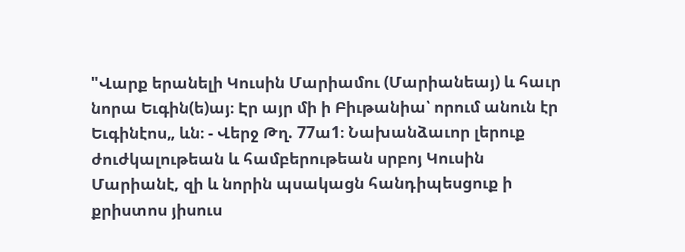"Վարք երանելի Կուսին Մարիամու (Մարիանեայ) և հաւր նորա Եւգին(ե)այ։ Էր այր մի ի Բիւթանիա՝ որում անուն էր Եւգինէոս„ ևն։ - Վերջ Թղ. 77ա1։ Նախանձաւոր լերուք ժուժկալութեան և համբերութեան սրբոյ Կուսին Մարիանէ, զի և նորին պսակացն հանդիպեսցուք ի քրիստոս յիսուս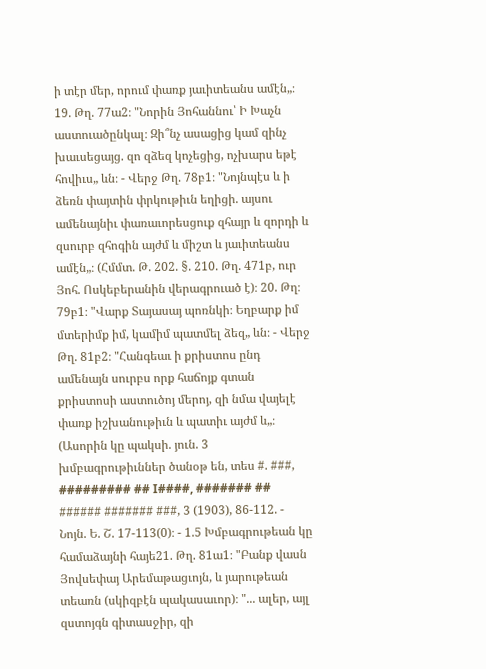ի տէր մեր, որում փառք յաւիտեանս ամէն„։ 19. Թղ. 77ա2։ "Նորին Յոհաննու՝ Ի Խաչն աստուածընկալ։ Զի՞նչ ասացից կամ զինչ խաւսեցայց. զո զձեզ կոչեցից, ոչխարս եթէ հովիւս„ ևն։ - Վերջ Թղ. 78բ1։ "Նոյնպէս և ի ձեռն փայտին փրկութիւն եղիցի. այսու ամենայնիւ փառաւորեսցուք զհայր և զորդի և զսուրբ զհոգին այժմ և միշտ և յաւիտեանս ամէն„։ (Հմմտ. Թ. 202. §. 210. Թղ. 471բ, ուր Յոհ. Ոսկեբերանին վերագրուած է)։ 20. Թղ։ 79բ1։ "Վարք Տայասայ պոռնկի։ Եղբարք իմ մտերիմք իմ, կամիմ պատմել ձեզ„ ևն։ - Վերջ Թղ. 81բ2։ "Հանգեաւ ի քրիստոս ընդ ամենայն սուրբս որք հաճոյք գտան քրիստոսի աստուծոյ մերոյ, զի նմա վայելէ փառք իշխանութիւն և պատիւ այժմ և„։ (Ասորին կը պակսի. յուն. 3 խմբագրութիւններ ծանօթ են, տես #. ###, ######### ## I####, ####### ## ###### ####### ###, 3 (1903), 86-112. - Նոյն. Ե. Շ. 17-113(0)։ - 1.5 Խմբագրութեան կը համաձայնի հայե21. Թղ. 81ա1։ "Բանք վասն Յովսեփայ Արեմաթացւոյն, և յարութեան տեառն (սկիզբէն պակասաւոր)։ "... ալեր, այլ զստոյգն գիտասջիր, զի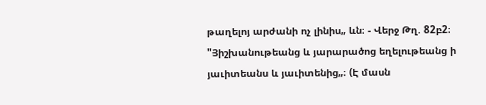թաղելոյ արժանի ոչ լինիս„ ևն։ - Վերջ Թղ. 82բ2։ "Յիշխանութեանց և յարարածոց եղելութեանց ի յաւիտեանս և յաւիտենից„։ (Է մասն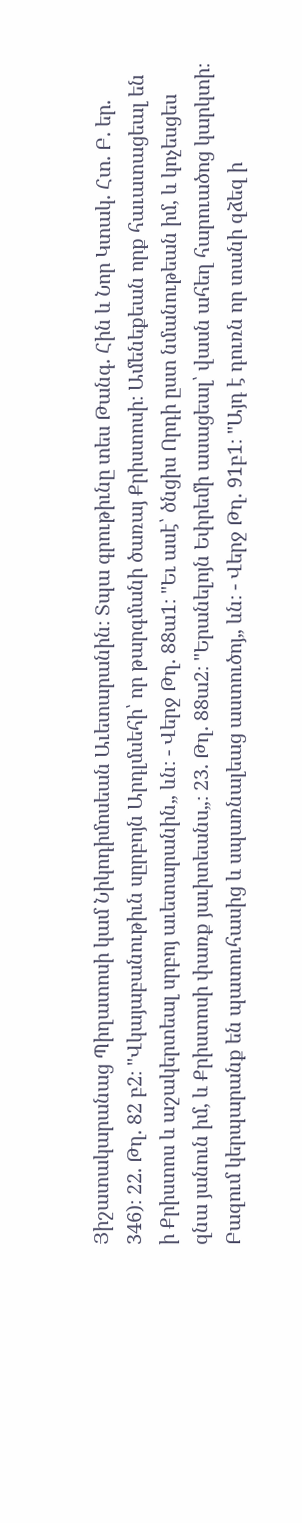Յիշատակարանաց Պիղատոսի կամ Նիկոդիմոսեան Աւետարանին։ Տպա գրութիւնը տես Թանգ. Հին և Նոր Կտակ. Հտ. Բ. եր. 346)։ 22. Թղ. 82 բ2։ "Վկայաբանութիւն սըրբոյն Արդլմսեհի՝ որ թարգմանի ծառայ Քրիստոսի։ Ամենեքեան որք հաւատացեալ են ի Քրիստոս և աշակերտեալ սրբոյ աւետարանին„ ևն։ - Վերջ Թղ. 88ա1։ "Եւ ասէ՝ ծնցիս Որդի ըստ նմանութեան իմ, և կոչեսցես զնա յանուն իմ, և Քրիստոսի փառք յաւիտեանս„։ 23. Թղ. 88ա2։ "Երանելոյն Եփրեմի ասացեալ՝ վասն ահեղ հարուածոց կարկտի։ Բազում կերպարանք են պատուհասից և սպառնալեաց աստուծոյ„ ևն։ - Վերջ Թղ. 91բ1։ "Այդ է դուռն որ տանի զձեզ ի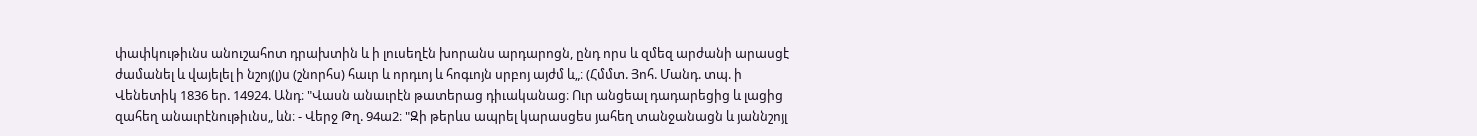փափկութիւնս անուշահոտ դրախտին և ի լուսեղէն խորանս արդարոցն, ընդ որս և զմեզ արժանի արասցէ ժամանել և վայելել ի նշոյ(լ)ս (շնորհս) հաւր և որդւոյ և հոգւոյն սրբոյ այժմ և„։ (Հմմտ. Յոհ. Մանդ. տպ. ի Վենետիկ 1836 եր. 14924. Անդ։ "Վասն անաւրէն թատերաց դիւականաց։ Ուր անցեալ դադարեցից և լացից զահեղ անաւրէնութիւնս„ ևն։ - Վերջ Թղ. 94ա2։ "Զի թերևս ապրել կարասցես յահեղ տանջանացն և յաննշոյլ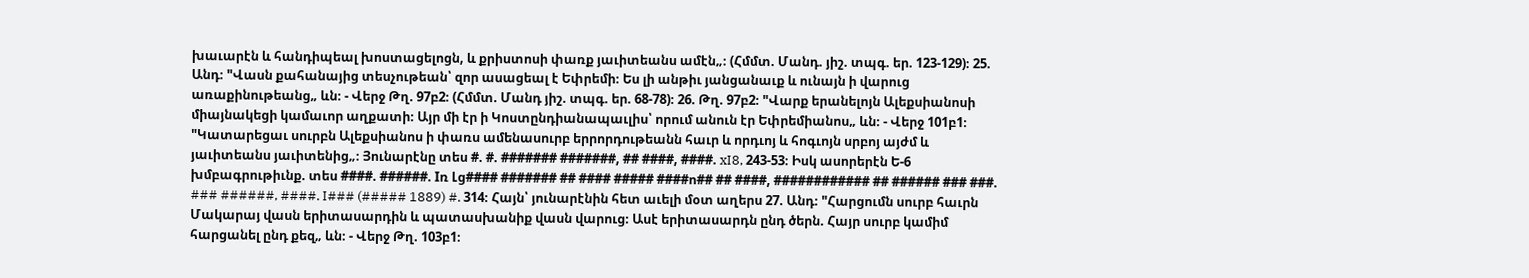խաւարէն և հանդիպեալ խոստացելոցն, և քրիստոսի փառք յաւիտեանս ամէն„։ (Հմմտ. Մանդ. յիշ. տպգ. եր. 123-129)։ 25. Անդ։ "Վասն քահանայից տեսչութեան՝ զոր ասացեալ է Եփրեմի։ Ես լի անթիւ յանցանաւք և ունայն ի վարուց առաքինութեանց„ ևն։ - Վերջ Թղ. 97բ2։ (Հմմտ. Մանդ յիշ. տպգ. եր. 68-78)։ 26. Թղ. 97բ2։ "Վարք երանելոյն Ալեքսիանոսի միայնակեցի կամաւոր աղքատի։ Այր մի էր ի Կոստընդիանապաւլիս՝ որում անուն էր Եփրեմիանոս„ ևն։ - Վերջ 101բ1։ "Կատարեցաւ սուրբն Ալեքսիանոս ի փառս ամենասուրբ երրորդութեանն հաւր և որդւոյ և հոգւոյն սրբոյ այժմ և յաւիտեանս յաւիտենից„։ Յունարէնը տես #. #. ####### #######, ## ####, ####. xI8, 243-53։ Իսկ ասորերէն Ե-6 խմբագրութիւնք. տես ####. ######. Iռ Լց#### ####### ## #### ##### ####ո## ## ####, ############ ## ###### ### ###. ### ######, ####. I### (##### 1889) #. 314։ Հայն՝ յունարէնին հետ աւելի մօտ աղերս 27. Անդ։ "Հարցումն սուրբ հաւրն Մակարայ վասն երիտասարդին և պատասխանիք վասն վարուց։ Ասէ երիտասարդն ընդ ծերն. Հայր սուրբ կամիմ հարցանել ընդ քեզ„ ևն։ - Վերջ Թղ. 103բ1։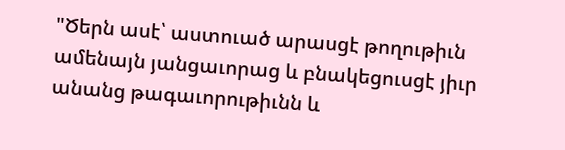"Ծերն ասէ՝ աստուած արասցէ թողութիւն ամենայն յանցաւորաց և բնակեցուսցէ յիւր անանց թագաւորութիւնն և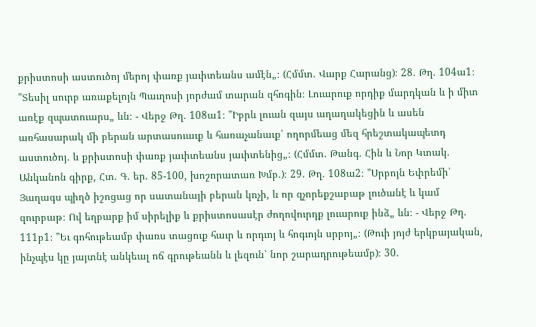քրիստոսի աստուծոյ մերոյ փառք յաւիտեանս ամէն„։ (Հմմտ. Վարք Հարանց)։ 28. Թղ. 104ա1։ "Տեսիլ սուրբ առաքելոյն Պաւղոսի յորժամ տարան զհոգին։ Լուարուք որդիք մարդկան և ի միտ առէք զպատուարս„ ևն։ - Վերջ Թղ. 108ա1։ "Իբրև լուան զայս աղաղակեցին և ասեն առհասարակ մի բերան արտասուաւք և հառաչանաւք՝ ողորմեաց մեզ հրեշտակապետդ աստուծոյ. և քրիստոսի փառք յաւիտեանս յաւիտենից„։ (Հմմտ. Թանգ. Հին և Նոր Կտակ. Անկանոն գիրք, Հտ. Գ. եր. 85-100, խոշորատառ Խմբ.)։ 29. Թղ. 108ա2։ "Սրբոյն Եփրեմի՝ Յաղագս պիղծ իշոցաց որ սատանայի բերան կոչի, և որ զչորեքշաբաթ լուծանէ և կամ զուրբաթ։ Ով եղբարք իմ սիրելիք և քրիստոսասէր ժողովուրդք լուարուք ինձ„ ևն։ - Վերջ Թղ. 111բ1։ "Եւ գոհութեամբ փառս տացուք հաւր և որդւոյ և հոգւոյն սրբոյ„։ (Թուի յոյժ երկբայական, ինչպէս կը յայտնէ անկեալ ոճ գրութեանն և լեզուն՝ նոր շարադրութեամբ)։ 30.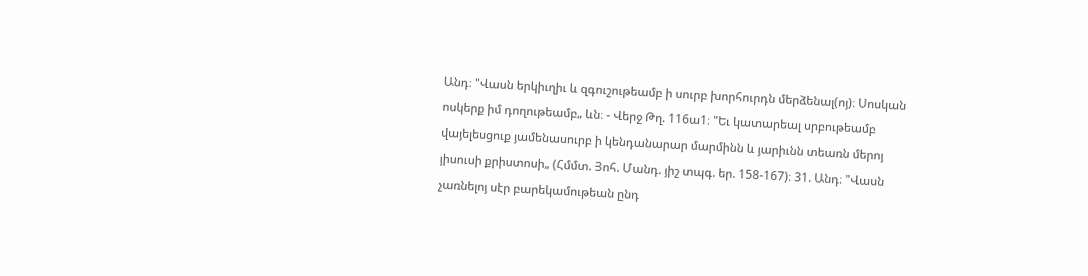Անդ։ "Վասն երկիւղիւ և զգուշութեամբ ի սուրբ խորհուրդն մերձենալ(ոյ)։ Սոսկան ոսկերք իմ դողութեամբ„ ևն։ - Վերջ Թղ. 116ա1։ "Եւ կատարեալ սրբութեամբ վայելեսցուք յամենասուրբ ի կենդանարար մարմինն և յարիւնն տեառն մերոյ յիսուսի քրիստոսի„ (Հմմտ. Յոհ. Մանդ. յիշ տպգ. եր. 158-167)։ 31. Անդ։ "Վասն չառնելոյ սէր բարեկամութեան ընդ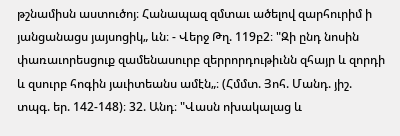թշնամիսն աստուծոյ։ Հանապազ զմտաւ ածելով զարհուրիմ ի յանցանացս յայսոցիկ„ ևն։ - Վերջ Թղ. 119բ2։ "Զի ընդ նոսին փառաւորեսցուք զամենասուրբ զերրորդութիւնն զհայր և զորդի և զսուրբ հոգին յաւիտեանս ամէն„։ (Հմմտ. Յոհ. Մանդ. յիշ. տպգ. եր. 142-148)։ 32. Անդ։ "Վասն ոխակալաց և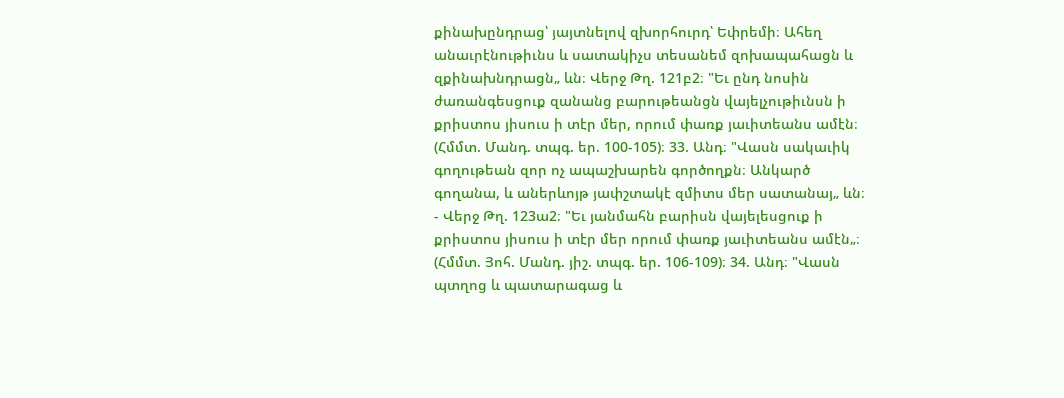քինախընդրաց՝ յայտնելով զխորհուրդ՝ Եփրեմի։ Ահեղ անաւրէնութիւնս և սատակիչս տեսանեմ զոխապահացն և զքինախնդրացն„ ևն։ Վերջ Թղ. 121բ2։ "Եւ ընդ նոսին ժառանգեսցուք զանանց բարութեանցն վայելչութիւնսն ի քրիստոս յիսուս ի տէր մեր, որում փառք յաւիտեանս ամէն։ (Հմմտ. Մանդ. տպգ. եր. 100-105)։ 33. Անդ։ "Վասն սակաւիկ գողութեան զոր ոչ ապաշխարեն գործողքն։ Անկարծ գողանա, և աներևոյթ յափշտակէ զմիտս մեր սատանայ„ ևն։ - Վերջ Թղ. 123ա2։ "Եւ յանմահն բարիսն վայելեսցուք ի քրիստոս յիսուս ի տէր մեր որում փառք յաւիտեանս ամէն„։ (Հմմտ. Յոհ. Մանդ. յիշ. տպգ. եր. 106-109)։ 34. Անդ։ "Վասն պտղոց և պատարագաց և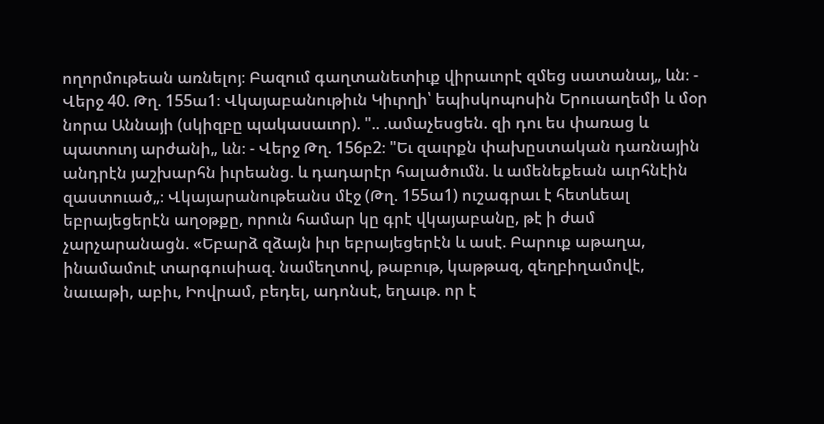ողորմութեան առնելոյ։ Բազում գաղտանետիւք վիրաւորէ զմեց սատանայ„ ևն։ - Վերջ 40. Թղ. 155ա1։ Վկայաբանութիւն Կիւրղի՝ եպիսկոպոսին Երուսաղեմի և մօր նորա Աննայի (սկիզբը պակասաւոր). ".. .ամաչեսցեն. զի դու ես փառաց և պատուոյ արժանի„ ևն։ - Վերջ Թղ. 156բ2։ "Եւ զաւրքն փախըստական դառնային անդրէն յաշխարհն իւրեանց. և դադարէր հալածումն. և ամենեքեան աւրհնէին զաստուած„։ Վկայարանութեանս մէջ (Թղ. 155ա1) ուշագրաւ է հետևեալ եբրայեցերէն աղօթքը, որուն համար կը գրէ վկայաբանը, թէ ի ժամ չարչարանացն. «Եբարձ զձայն իւր եբրայեցերէն և ասէ. Բարուք աթաղա, ինամամուէ տարգուսիազ. նամեղտով, թաբութ, կաթթազ, զեղբիղամովէ, նաւաթի, աբիւ, Իովրամ, բեդել, ադոնսէ, եղաւթ. որ է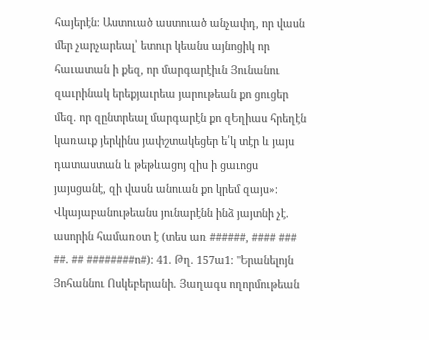հայերէն։ Աստուած աստուած անչափդ, որ վասն մեր չարչարեալ՝ ետուր կեանս այնոցիկ որ հաւատան ի քեզ, որ մարգարէիւն Յունանու զաւրինակ երեքյաւրեա յարութեան քո ցուցեր մեզ. որ զընտրեալ մարգարէն քո զԵղիաս հրեղէն կառաւք յերկինս յափշտակեցեր ե՛կ տէր և յայս դատաստան և թեթևացոյ զիս ի ցաւոցս յայսցանէ, զի վասն անուան քո կրեմ զայս»։ Վկայաբանութեանս յունարէնն ինձ յայտնի չէ. ասորին համառօտ է (տես առ ######, #### ### ##. ## ########ո#)։ 41. Թղ. 157ա1։ "Երանելոյն Յոհաննու Ոսկեբերանի. Յաղագս ողորմութեան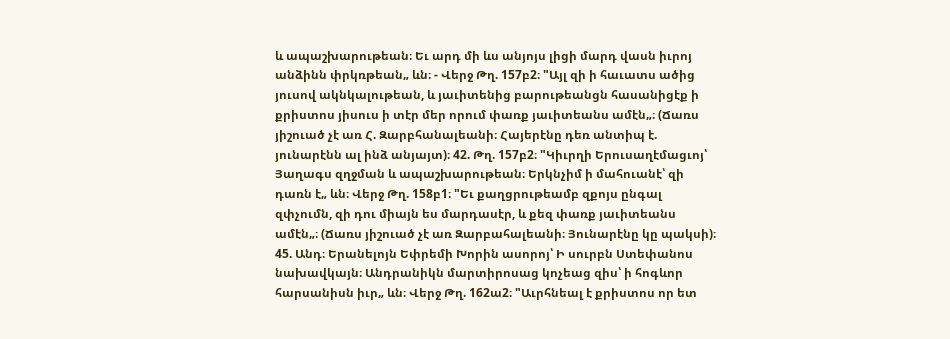և ապաշխարութեան։ Եւ արդ մի ևս անյոյս լիցի մարդ վասն իւրոյ անձինն փրկռթեան„ ևն։ - Վերջ Թղ. 157բ2։ "Այլ զի ի հաւատս ածից յուսով ակնկալութեան, և յաւիտենից բարութեանցն հասանիցէք ի քրիստոս յիսուս ի տէր մեր որում փառք յաւիտեանս ամէն„։ (Ճառս յիշուած չէ առ Հ. Զարբհանալեանի։ Հայերէնը դեռ անտիպ է. յունարէնն ալ ինձ անյայտ)։ 42. Թղ. 157բ2։ "Կիւրղի Երուսաղէմացւոյ՝ Յաղագս զղջման և ապաշխարութեան։ Երկնչիմ ի մահուանէ՝ զի դառն է„ ևն։ Վերջ Թղ. 158բ1։ "Եւ քաղցրութեամբ զքոյս ընգալ զփչումն, զի դու միայն ես մարդասէր, և քեզ փառք յաւիտեանս ամէն„։ (Ճառս յիշուած չէ առ Զարբահալեանի։ Յունարէնը կը պակսի)։ 45. Անդ։ Երանելոյն Եփրեմի Խորին ասորոյ՝ Ի սուրբն Ստեփանոս նախավկայն։ Անդրանիկն մարտիրոսաց կոչեաց զիս՝ ի հոգևոր հարսանիսն իւր„ ևն։ Վերջ Թղ. 162ա2։ "Աւրհնեալ է քրիստոս որ ետ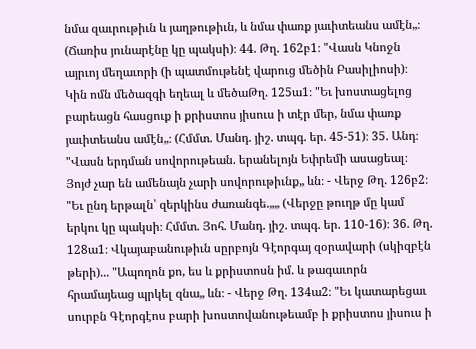նմա զաւրութիւն և յաղթութիւն, և նմա փառք յաւիտեանս ամէն„։ (Ճառիս յունարէնը կը պակսի)։ 44. Թղ. 162բ1։ "Վասն Կնոջն այրւոյ մեղաւորի (ի պատմութենէ վարուց մեծին Բասիլիոսի)։ Կին ոմն մեծազգի եղեալ և մեծաԹղ. 125ա1։ "Եւ խոստացելոց բարեացն հասցուք ի քրիստոս յիսուս ի տէր մեր, նմա փառք յաւիտեանս ամէն„։ (Հմմտ. Մանդ. յիշ. տպգ. եր. 45-51)։ 35. Անդ։ "Վասն երդման սովորութեան. երանելոյն Եփրեմի ասացեալ։ Յոյժ չար են ամենայն չարի սովորութիւնք„ ևն։ - Վերջ Թղ. 126բ2։ "Եւ ընդ երթալն՝ զերկինս ժառանգե.„„ (Վերջը թուղթ մը կամ երկու կը պակսի։ Հմմտ. Յոհ. Մանդ. յիշ. տպգ. եր. 110-16)։ 36. Թղ. 128ա1։ Վկայաբանութիւն սըրբոյն Գէորգայ զօրավարի (սկիզբէն թերի)... "Ապողոն քո, ես և քրիստոսն իմ. և թագաւորն հրամայեաց պրկել զնա„ ևն։ - Վերջ Թղ. 134ա2։ "Եւ կատարեցաւ սուրբն Գէորգէոս բարի խոստովանութեամբ ի քրիստոս յիսուս ի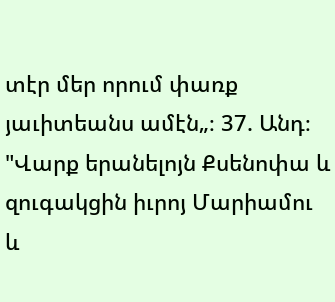տէր մեր որում փառք յաւիտեանս ամէն„։ 37. Անդ։ "Վարք երանելոյն Քսենոփա և զուգակցին իւրոյ Մարիամու և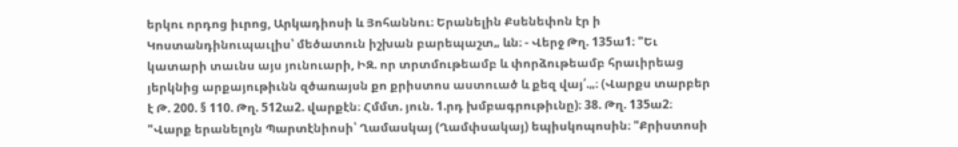երկու որդոց իւրոց, Արկադիոսի և Յոհաննու։ Երանելին Քսենեփոն էր ի Կոստանդինուպաւլիս՝ մեծատուն իշխան բարեպաշտ„ ևն։ - Վերջ Թղ. 135ա1։ "Եւ կատարի տաւնս այս յունուարի, ԻԶ. որ տրտմութեամբ և փորձութեամբ հրաւիրեաց յերկնից արքայութիւնն զծառայսն քո քրիստոս աստուած և քեզ վայ՛.„։ (Վարքս տարբեր է Թ. 200. § 110. Թղ. 512ա2. վարքէն։ Հմմտ. յուն. 1.րդ խմբագրութիւնը)։ 38. Թղ. 135ա2։ "Վարք երանելոյն Պարտէնիոսի՝ Ղամասկայ (Ղամփսակայ) եպիսկոպոսին։ "Քրիստոսի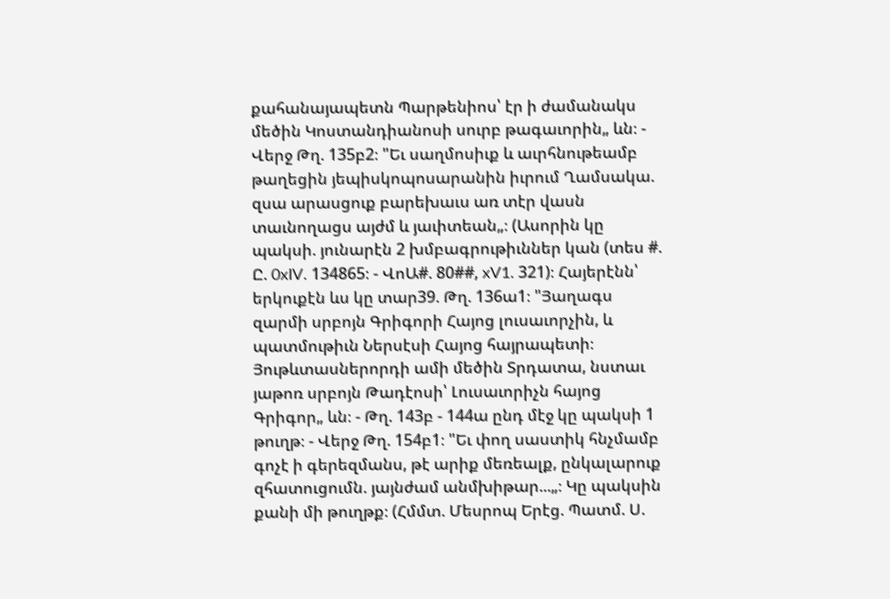քահանայապետն Պարթենիոս՝ էր ի ժամանակս մեծին Կոստանդիանոսի սուրբ թագաւորին„ ևն։ - Վերջ Թղ. 135բ2։ "Եւ սաղմոսիւք և աւրհնութեամբ թաղեցին յեպիսկոպոսարանին իւրում Ղամսակա. զսա արասցուք բարեխաւս առ տէր վասն տաւնողացս այժմ և յաւիտեան„։ (Ասորին կը պակսի. յունարէն 2 խմբագրութիւններ կան (տես #. Ը. 0xIV. 134865։ - ՎոԱ#. 80##, xV1. 321)։ Հայերէնն՝ երկուքէն ևս կը տար39. Թղ. 136ա1։ "Յաղագս զարմի սրբոյն Գրիգորի Հայոց լուսաւորչին, և պատմութիւն Ներսէսի Հայոց հայրապետի։ Յութևտասներորդի ամի մեծին Տրդատա, նստաւ յաթոռ սրբոյն Թադէոսի՝ Լուսաւորիչն հայոց Գրիգոր„ ևն։ - Թղ. 143բ - 144ա ընդ մէջ կը պակսի 1 թուղթ։ - Վերջ Թղ. 154բ1։ "Եւ փող սաստիկ հնչմամբ գոչէ ի գերեզմանս, թէ արիք մեռեալք, ընկալարուք զհատուցումն. յայնժամ անմխիթար...„։ Կը պակսին քանի մի թուղթք։ (Հմմտ. Մեսրոպ Երէց. Պատմ. Ս.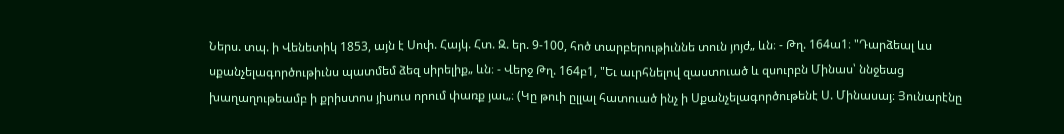Ներս. տպ. ի Վենետիկ 1853, այն է Սոփ. Հայկ. Հտ. Զ. եր. 9-100, հոծ տարբերութիւննե տուն յոյժ„ ևն։ - Թղ. 164ա1։ "Դարձեալ ևս սքանչելագործութիւնս պատմեմ ձեզ սիրելիք„ ևն։ - Վերջ Թղ. 164բ1, "Եւ աւրհնելով զաստուած և զսուրբն Մինաս՝ ննջեաց խաղաղութեամբ ի քրիստոս յիսուս որում փառք յաւ„։ (Կը թուի ըլլալ հատուած ինչ ի Սքանչելագործութենէ Ս. Մինասայ։ Յունարէնը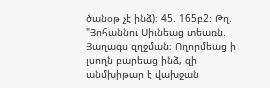ծանօթ չէ ինձ)։ 45. 165բ2։ Թղ. "Յոհաննու Սիւնեաց տեառն. Յաղագս զղջման։ Ողորմեաց ի լսողն բարեաց ինձ, զի անմխիթար է վախջան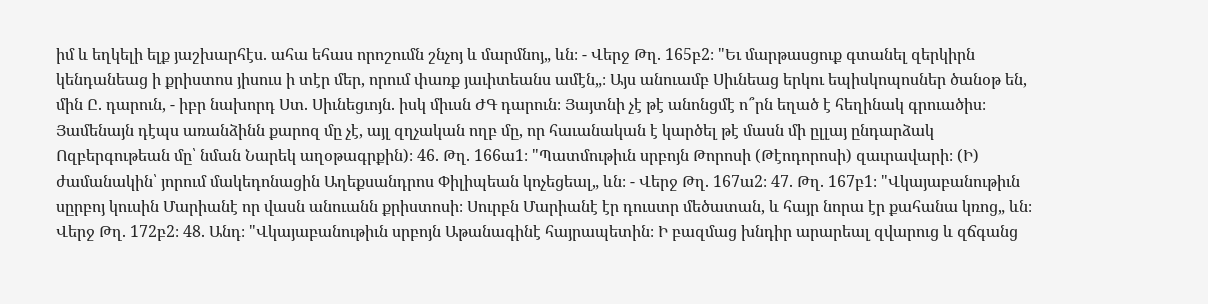իմ և եղկելի ելք յաշխարհէս. ահա եհաս որոշումն շնչոյ և մարմնոյ„ ևն։ - Վերջ Թղ. 165բ2։ "Եւ մարթասցուք գտանել զերկիրն կենդանեաց ի քրիստոս յիսուս ի տէր մեր, որում փառք յաւիտեանս ամէն„։ Այս անուամբ Սիւնեաց երկու եպիսկոպոսներ ծանօթ են, մին Ը. դարուն, - իբր նախորդ Ստ. Սիւնեցւոյն. իսկ միւսն ԺԳ դարուն։ Յայտնի չէ թէ անոնցմէ ո՞րն եղած է հեղինակ գրուածիս։ Յամենայն դէպս առանձինն քարոզ մը չէ, այլ զղչական ողբ մը, որ հաւանական է կարծել թէ մասն մի ըլլայ ընդարձակ Ոզբերգութեան մը՝ նման Նարեկ աղօթագրքին)։ 46. Թղ. 166ա1։ "Պատմութիւն սրբոյն Թորոսի (Թէոդորոսի) զաւրավարի։ (Ի) ժամանակին՝ յորում մակեդոնացին Աղեքսանդրոս Փիլիպեան կոչեցեալ„ ևն։ - Վերջ Թղ. 167ա2։ 47. Թղ. 167բ1։ "Վկայաբանութիւն սըրբոյ կուսին Մարիանէ որ վասն անուանն քրիստոսի։ Սուրբն Մարիանէ էր դուստր մեծատան, և հայր նորա էր քահանա կռոց„ ևն։ Վերջ Թղ. 172բ2։ 48. Անդ։ "Վկայաբանութիւն սրբոյն Աթանագինէ հայրապետին։ Ի բազմաց խնդիր արարեալ զվարուց և զճգանց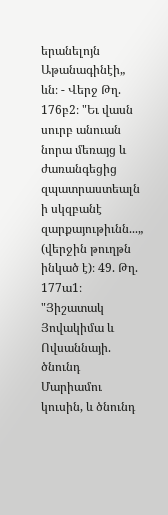երանելոյն Աթանագինէի„ ևն։ - Վերջ Թղ. 176բ2։ "Եւ վասն սուրբ անուան նորա մեռայց և ժառանգեցից զպատրաստեալն ի սկզբանէ զարքայութիւնն...„ (վերջին թուղթն ինկած է)։ 49. Թղ. 177ա1։ "Յիշատակ Յովակիմա և Ովսաննայի. ծնունդ Մարիամու կուսին, և ծնունդ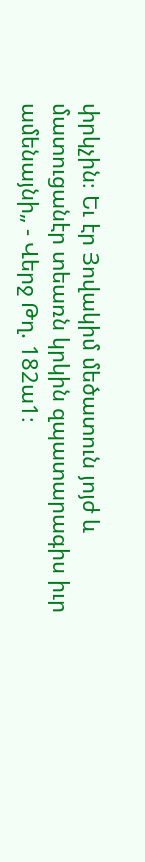փրկչին։ Եւ էր Յովակիմ մեծատուն յոյժ և մատուցանէր տեառն կրկին զպատարագիս իւր ամենայնի„ - Վերջ Թղ. 182ա1։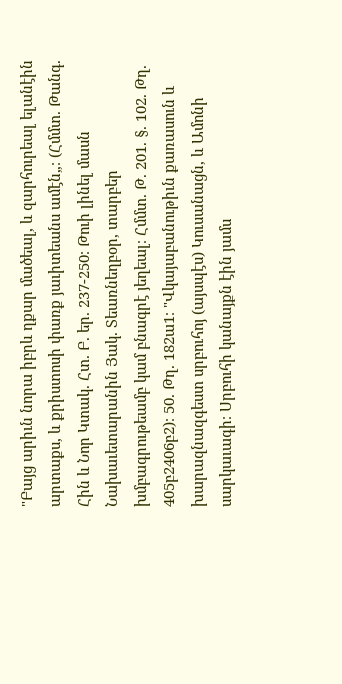"Բայց արիւն նորա իբրև ղքար մածեալ, և զարհուրեալ ելանէին արտաքս, և քրիստոսի փառք յաւիտեանս ամէն„։ (Հմմտ. Թանգ. Հին և Նոր Կտակ. Հտ. Բ. եր. 237-250։ Թուի լինել մասն Նախաւետարանին Յակ. Տեառնեղբօր, տարբեր խմբագրութեամբ կամ բնագրէ յեղեալ։ Հմմտ. Թ. 201. §. 102. Թղ. 405բ2406բ2)։ 50. Թղ. 182ա1։ "Վկայաբանութիւն քառասուն և խարազնազգեստ սրբուհոյ (այսպէս) Կուսանացն, և Ամոնի սարկաւագի։ Սրբուհի կանայքն էին յամս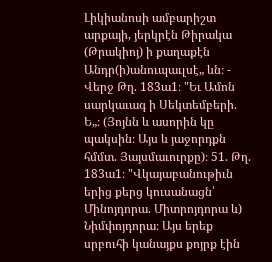Լիկիանոսի ամբարիշտ արքայի, յերկրէն Թիրակա (Թրակիոյ) ի քաղաքէն Անդր(ի)անուպաւլսէ„ ևն։ - Վերջ Թղ. 183ա1։ "Եւ Ամոն սարկաւագ ի Սեկտեմբերի. Ե„։ (Յոյնն և ասորին կը պակսին։ Այս և յաջորդքն հմմտ. Յայսմաւուրքը)։ 51. Թղ. 183ա1։ "Վկայաբանութիւն երից քերց կուսանացն՝ Մինոյդորա. Միտրոյդորա և) Նիմփոյդորա։ Այս երեք սրբուհի կանայքս քոյրք էին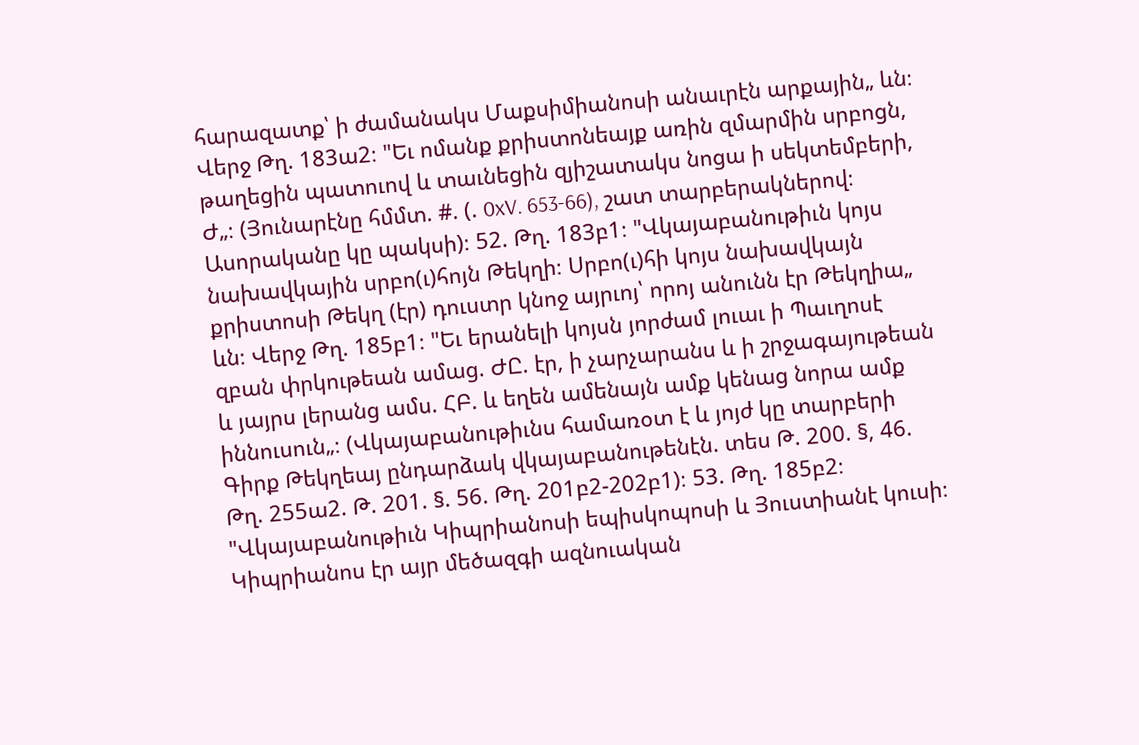հարազատք՝ ի ժամանակս Մաքսիմիանոսի անաւրէն արքային„ ևն։ Վերջ Թղ. 183ա2։ "Եւ ոմանք քրիստոնեայք առին զմարմին սրբոցն, թաղեցին պատուով և տաւնեցին զյիշատակս նոցա ի սեկտեմբերի, Ժ„։ (Յունարէնը հմմտ. #. (. 0xV. 653-66), շատ տարբերակներով։ Ասորականը կը պակսի)։ 52. Թղ. 183բ1։ "Վկայաբանութիւն կոյս նախավկային սրբո(ւ)հոյն Թեկղի։ Սրբո(ւ)հի կոյս նախավկայն քրիստոսի Թեկղ (էր) դուստր կնոջ այրւոյ՝ որոյ անունն էր Թեկղիա„ ևն։ Վերջ Թղ. 185բ1։ "Եւ երանելի կոյսն յորժամ լուաւ ի Պաւղոսէ զբան փրկութեան ամաց. ԺԸ. էր, ի չարչարանս և ի շրջագայութեան և յայրս լերանց ամս. ՀԲ. և եղեն ամենայն ամք կենաց նորա ամք իննուսուն„։ (Վկայաբանութիւնս համառօտ է և յոյժ կը տարբերի Գիրք Թեկղեայ ընդարձակ վկայաբանութենէն. տես Թ. 200. §, 46. Թղ. 255ա2. Թ. 201. §. 56. Թղ. 201բ2-202բ1)։ 53. Թղ. 185բ2։ "Վկայաբանութիւն Կիպրիանոսի եպիսկոպոսի և Յուստիանէ կուսի։ Կիպրիանոս էր այր մեծազգի ազնուական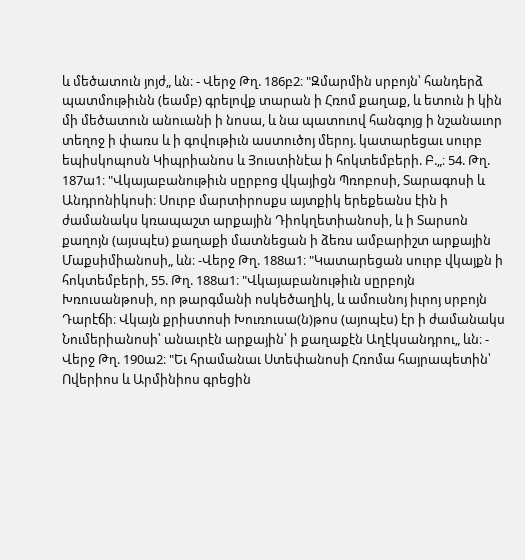և մեծատուն յոյժ„ ևն։ - Վերջ Թղ. 186բ2։ "Զմարմին սրբոյն՝ հանդերձ պատմութիւնն (եամբ) գրելովք տարան ի Հռոմ քաղաք, և ետուն ի կին մի մեծատուն անուանի ի նոսա, և նա պատուով հանգոյց ի նշանաւոր տեղոջ ի փառս և ի գովութիւն աստուծոյ մերոյ. կատարեցաւ սուրբ եպիսկոպոսն Կիպրիանոս և Յուստինէա ի հոկտեմբերի. Բ.„։ 54. Թղ. 187ա1։ "Վկայաբանութիւն սըրբոց վկայիցն Պռոբոսի, Տարագոսի և Անդրոնիկոսի։ Սուրբ մարտիրոսքս այտքիկ երեքեանս էին ի ժամանակս կռապաշտ արքային Դիոկղետիանոսի, և ի Տարսոն քաղոյն (այսպէս) քաղաքի մատնեցան ի ձեռս ամբարիշտ արքային Մաքսիմիանոսի„ ևն։ -Վերջ Թղ. 188ա1։ "Կատարեցան սուրբ վկայքն ի հոկտեմբերի, 55. Թղ. 188ա1։ "Վկայաբանութիւն սըրբոյն Խռուսանթոսի, որ թարգմանի ոսկեծաղիկ, և ամուսնոյ իւրոյ սրբոյն Դարէճի։ Վկայն քրիստոսի Խուռուսա(ն)թոս (այոպէս) էր ի ժամանակս Նումերիանոսի՝ անաւրէն արքային՝ ի քաղաքէն Աղէկսանդրու„ ևն։ - Վերջ Թղ. 190ա2։ "Եւ հրամանաւ Ստեփանոսի Հռոմա հայրապետին՝ Ովերիոս և Արմինիոս գրեցին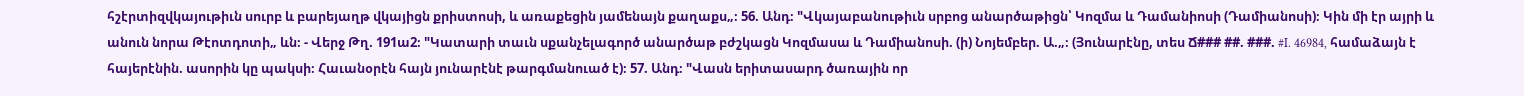հշէրտիզվկայութիւն սուրբ և բարեյաղթ վկայիցն քրիստոսի, և առաքեցին յամենայն քաղաքս„։ 56. Անդ։ "Վկայաբանութիւն սրբոց անարծաթիցն՝ Կոզմա և Դամանիոսի (Դամիանոսի)։ Կին մի էր այրի և անուն նորա Թէոտդոտի„ ևն։ - Վերջ Թղ. 191ա2։ "Կատարի տաւն սքանչելագործ անարծաթ բժշկացն Կոզմասա և Դամիանոսի. (ի) Նոյեմբեր. Ա.„։ (Յունարէնը, տես Ճ### ##. ###. #I. 46984, համաձայն է հայերէնին. ասորին կը պակսի։ Հաւանօրէն հայն յունարէնէ թարգմանուած է)։ 57. Անդ։ "Վասն երիտասարդ ծառային որ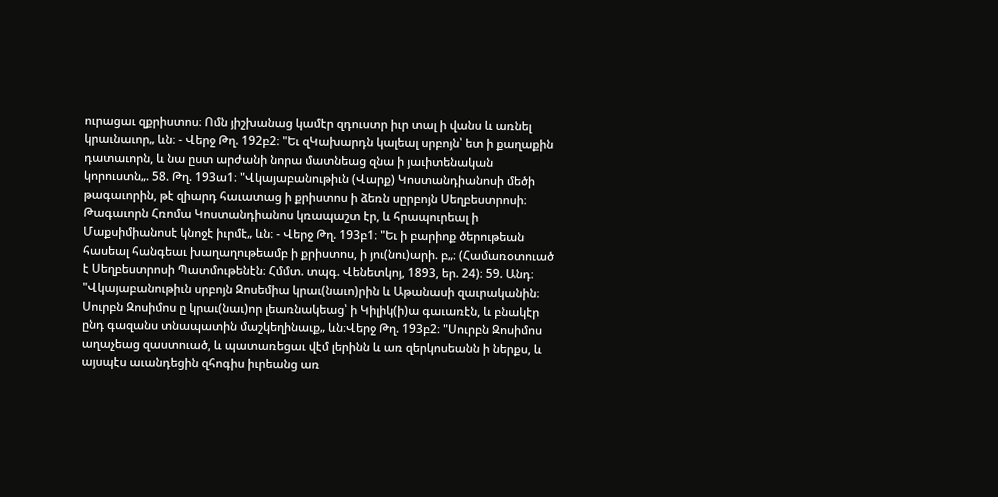ուրացաւ զքրիստոս։ Ոմն յիշխանաց կամէր զդուստր իւր տալ ի վանս և առնել կրաւնաւոր„ ևն։ - Վերջ Թղ. 192բ2։ "Եւ զԿախարդն կալեալ սրբոյն՝ ետ ի քաղաքին դատաւորն, և նա ըստ արժանի նորա մատնեաց զնա ի յաւիտենական կորուստն„. 58. Թղ. 193ա1։ "Վկայաբանութիւն (Վարք) Կոստանդիանոսի մեծի թագաւորին, թէ զիարդ հաւատաց ի քրիստոս ի ձեռն սըրբոյն Սեղբեստրոսի։ Թագաւորն Հռոմա Կոստանդիանոս կռապաշտ էր, և հրապուրեալ ի Մաքսիմիանոսէ կնոջէ իւրմէ„ ևն։ - Վերջ Թղ. 193բ1։ "Եւ ի բարիոք ծերութեան հասեալ հանգեաւ խաղաղութեամբ ի քրիստոս, ի յու(նու)արի. բ„։ (Համառօտուած է Սեղբեստրոսի Պատմութենէն։ Հմմտ. տպգ. Վենետկոյ, 1893, եր. 24)։ 59. Անդ։ "Վկայաբանութիւն սրբոյն Զոսեմիա կրաւ(նաւո)րին և Աթանասի զաւրականին։ Սուրբն Զոսիմոս ը կրաւ(նաւ)որ լեառնակեաց՝ ի Կիլիկ(ի)ա գաւառէն, և բնակէր ընդ գազանս տնապատին մաշկեղինաւք„ ևն։Վերջ Թղ. 193բ2։ "Սուրբն Զոսիմոս աղաչեաց զաստուած, և պատառեցաւ վէմ լերինն և առ զերկոսեանն ի ներքս, և այսպէս աւանդեցին զհոգիս իւրեանց առ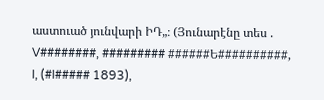աստուած յունվարի ԻԴ„։ (Յունարէնը տես . V########, ######### ######Ե##########, I, (#I##### 1893),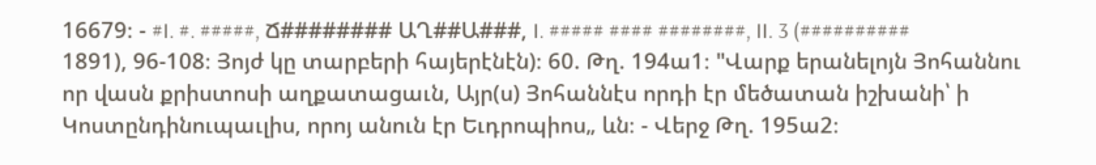16679։ - #I. #. #####, Ճ######## ԱՂ##Ա###, I. ##### #### ########, II. 3 (########## 1891), 96-108։ Յոյժ կը տարբերի հայերէնէն)։ 60. Թղ. 194ա1։ "Վարք երանելոյն Յոհաննու որ վասն քրիստոսի աղքատացաւն, Այր(ս) Յոհաննէս որդի էր մեծատան իշխանի՝ ի Կոստընդինուպաւլիս, որոյ անուն էր Եւդրոպիոս„ ևն։ - Վերջ Թղ. 195ա2։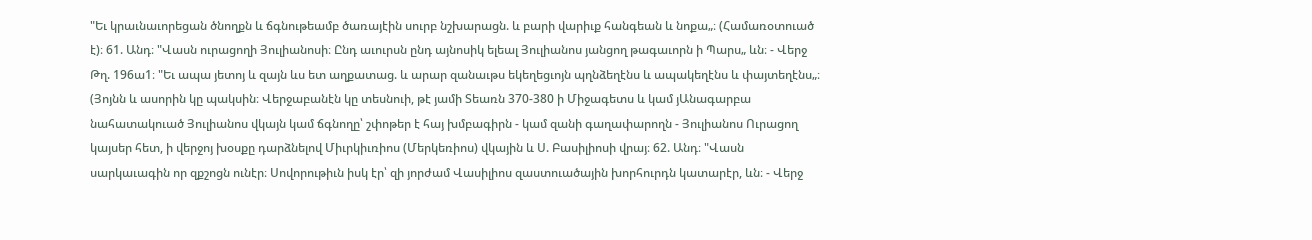"Եւ կրաւնաւորեցան ծնողքն և ճգնութեամբ ծառայէին սուրբ նշխարացն. և բարի վարիւք հանգեան և նոքա„։ (Համառօտուած է)։ 61. Անդ։ "Վասն ուրացողի Յուլիանոսի։ Ընդ աւուրսն ընդ այնոսիկ ելեալ Յուլիանոս յանցող թագաւորն ի Պարս„ ևն։ - Վերջ Թղ. 196ա1։ "Եւ ապա յետոյ և զայն ևս ետ աղքատաց. և արար զանաւթս եկեղեցւոյն պղնձեղէնս և ապակեղէնս և փայտեղէնս„։ (Յոյնն և ասորին կը պակսին։ Վերջաբանէն կը տեսնուի, թէ յամի Տեառն 370-380 ի Միջագետս և կամ յԱնագարբա նահատակուած Յուլիանոս վկայն կամ ճգնողը՝ շփոթեր է հայ խմբագիրն - կամ զանի գաղափարողն - Յուլիանոս Ուրացող կայսեր հետ, ի վերջոյ խօսքը դարձնելով Միւրկիւռիոս (Մերկեռիոս) վկային և Ս. Բասիլիոսի վրայ։ 62. Անդ։ "Վասն սարկաւագին որ զքշոցն ունէր։ Սովորութիւն իսկ էր՝ զի յորժամ Վասիլիոս զաստուածային խորհուրդն կատարէր, ևն։ - Վերջ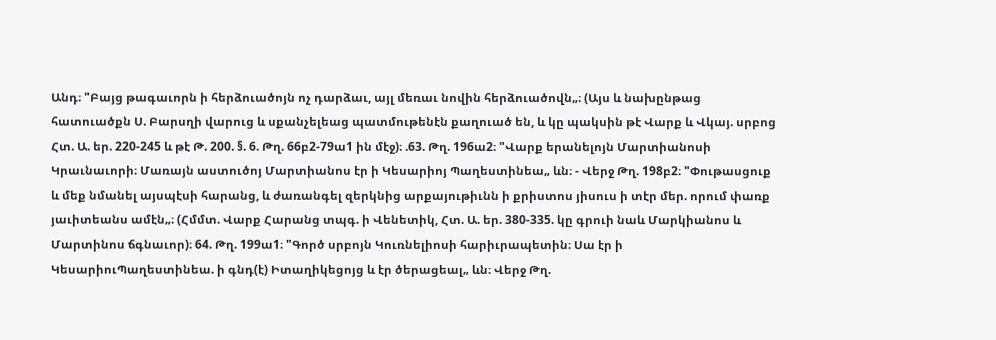Անդ։ "Բայց թագաւորն ի հերձուածոյն ոչ դարձաւ, այլ մեռաւ նովին հերձուածովն„։ (Այս և նախընթաց հատուածքն Ս. Բարսղի վարուց և սքանչելեաց պատմութենէն քաղուած են, և կը պակսին թէ Վարք և Վկայ. սրբոց Հտ. Ա. եր. 220-245 և թէ Թ. 200. §. 6. Թղ. 66բ2-79ա1 ին մէջ)։ .63. Թղ. 196ա2։ "Վարք երանելոյն Մարտիանոսի Կրաւնաւորի։ Մառայն աստուծոյ Մարտիանոս էր ի Կեսարիոյ Պաղեստինեա„ ևն։ - Վերջ Թղ. 198բ2։ "Փութասցուք և մեք նմանել այսպէսի հարանց, և ժառանգել զերկնից արքայութիւնն ի քրիստոս յիսուս ի տէր մեր. որում փառք յաւիտեանս ամէն„։ (Հմմտ. Վարք Հարանց տպգ. ի Վենետիկ, Հտ. Ա. եր. 380-335. կը գրուի նաև Մարկիանոս և Մարտինոս ճգնաւոր)։ 64. Թղ. 199ա1։ "Գործ սրբոյն Կուռնելիոսի հարիւրապետին։ Սա էր ի ԿեսարիուՊաղեստինեա. ի գնդ(է) Իտաղիկեցոյց և էր ծերացեալ„ ևն։ Վերջ Թղ.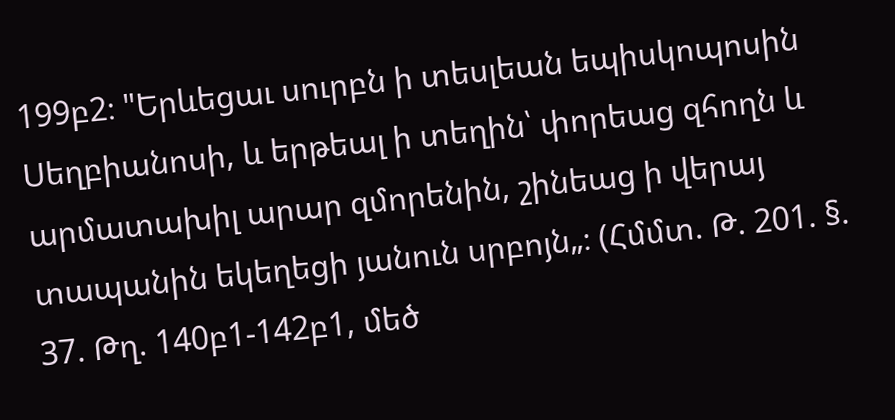199բ2։ "Երևեցաւ սուրբն ի տեսլեան եպիսկոպոսին Սեղբիանոսի, և երթեալ ի տեղին՝ փորեաց զհողն և արմատախիլ արար զմորենին, շինեաց ի վերայ տապանին եկեղեցի յանուն սրբոյն„։ (Հմմտ. Թ. 201. §. 37. Թղ. 140բ1-142բ1, մեծ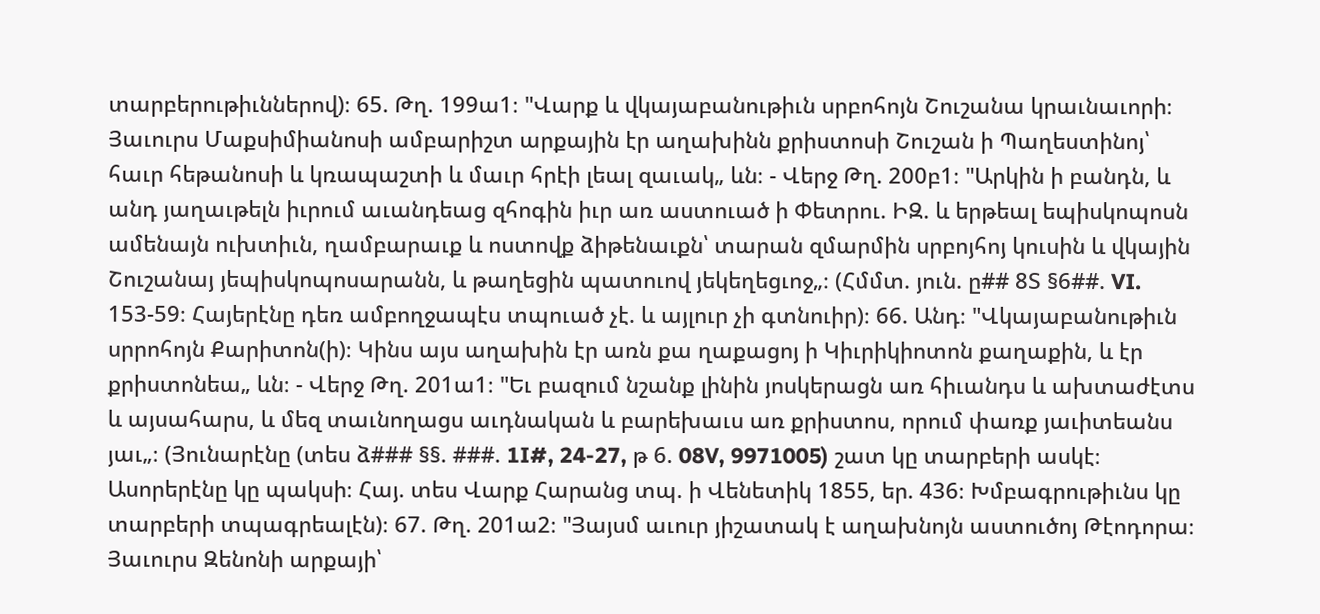տարբերութիւններով)։ 65. Թղ. 199ա1։ "Վարք և վկայաբանութիւն սրբոհոյն Շուշանա կրաւնաւորի։ Յաւուրս Մաքսիմիանոսի ամբարիշտ արքային էր աղախինն քրիստոսի Շուշան ի Պաղեստինոյ՝ հաւր հեթանոսի և կռապաշտի և մաւր հրէի լեալ զաւակ„ ևն։ - Վերջ Թղ. 200բ1։ "Արկին ի բանդն, և անդ յաղաւթելն իւրում աւանդեաց զհոգին իւր առ աստուած ի Փետրու. ԻԶ. և երթեալ եպիսկոպոսն ամենայն ուխտիւն, ղամբարաւք և ոստովք ձիթենաւքն՝ տարան զմարմին սրբոյհոյ կուսին և վկային Շուշանայ յեպիսկոպոսարանն, և թաղեցին պատուով յեկեղեցւոջ„։ (Հմմտ. յուն. ը## 8Տ §6##. VI. 153-59։ Հայերէնը դեռ ամբողջապէս տպուած չէ. և այլուր չի գտնուիր)։ 66. Անդ։ "Վկայաբանութիւն սրրոհոյն Քարիտոն(ի)։ Կինս այս աղախին էր առն քա ղաքացոյ ի Կիւրիկիոտոն քաղաքին, և էր քրիստոնեա„ ևն։ - Վերջ Թղ. 201ա1։ "Եւ բազում նշանք լինին յոսկերացն առ հիւանդս և ախտաժէտս և այսահարս, և մեզ տաւնողացս աւդնական և բարեխաւս առ քրիստոս, որում փառք յաւիտեանս յաւ„։ (Յունարէնը (տես ձ### §§. ###. 1I#, 24-27, թ 6. 08V, 9971005) շատ կը տարբերի ասկէ։ Ասորերէնը կը պակսի։ Հայ. տես Վարք Հարանց տպ. ի Վենետիկ 1855, եր. 436։ Խմբագրութիւնս կը տարբերի տպագրեալէն)։ 67. Թղ. 201ա2։ "Յայսմ աւուր յիշատակ է աղախնոյն աստուծոյ Թէոդորա։ Յաւուրս Զենոնի արքայի՝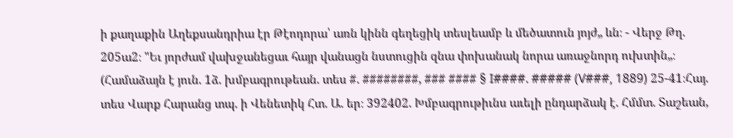ի քաղաքին Աղեքսանդրիա էր Թէոդորա՝ առն կինն գեղեցիկ տեսլեամբ և մեծատուն յոյժ„ ևն։ - Վերջ Թղ. 205ա2։ "Եւ յորժամ վախջանեցաւ հայր վանացն նստուցին զնա փոխանակ նորա առաջնորդ ուխտին„։ (Համաձայն է յուն. 1ձ. խմբագրութեան. տես #. ########, ### #### § I####. ##### (V###, 1889) 25-41։Հայ. տես Վարք Հարանց տպ. ի Վենետիկ Հտ. Ա. եր։ 392402. Խմբագրութիւնս աւելի ընդարձակ է. Հմմտ. Տաշեան,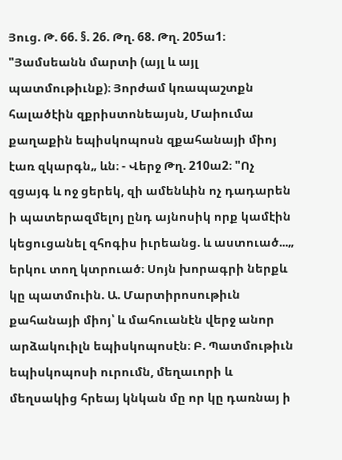Յուց. Թ. 66. §. 26. Թղ. 68. Թղ. 205ա1։ "Յամսեանն մարտի (այլ և այլ պատմութիւնք)։ Յորժամ կռապաշտքն հալածէին զքրիստոնեայսն, Մաիումա քաղաքին եպիսկոպոսն զքահանայի միոյ էառ զկարգն„ ևն։ - Վերջ Թղ. 210ա2։ "Ոչ զցայգ և ոջ ցերեկ, զի ամենևին ոչ դադարեն ի պատերազմելոյ ընդ այնոսիկ որք կամէին կեցուցանել զհոգիս իւրեանց. և աստուած...„ երկու տող կտրուած։ Սոյն խորագրի ներքև կը պատմուին. Ա. Մարտիրոսութիւն քահանայի միոյ՝ և մահուանէն վերջ անոր արձակուիլն եպիսկոպոսէն։ Բ. Պատմութիւն եպիսկոպոսի ուրումն, մեղաւորի և մեղսակից հրեայ կնկան մը որ կը դառնայ ի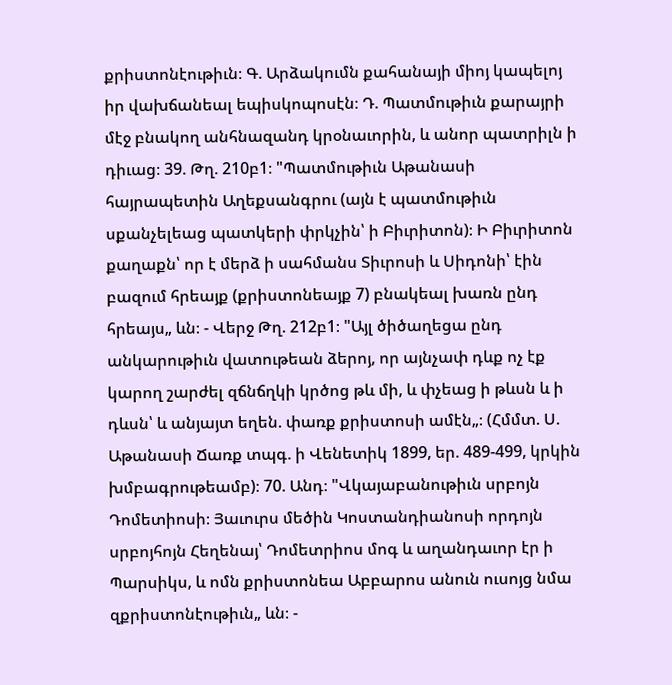քրիստոնէութիւն։ Գ. Արձակումն քահանայի միոյ կապելոյ իր վախճանեալ եպիսկոպոսէն։ Դ. Պատմութիւն քարայրի մէջ բնակող անհնազանդ կրօնաւորին, և անոր պատրիլն ի դիւաց։ 39. Թղ. 210բ1։ "Պատմութիւն Աթանասի հայրապետին Աղեքսանգրու (այն է պատմութիւն սքանչելեաց պատկերի փրկչին՝ ի Բիւրիտոն)։ Ի Բիւրիտոն քաղաքն՝ որ է մերձ ի սահմանս Տիւրոսի և Սիդոնի՝ էին բազում հրեայք (քրիստոնեայք 7) բնակեալ խառն ընդ հրեայս„ ևն։ - Վերջ Թղ. 212բ1։ "Այլ ծիծաղեցա ընդ անկարութիւն վատութեան ձերոյ, որ այնչափ դևք ոչ էք կարող շարժել զճնճղկի կրծոց թև մի, և փչեաց ի թևսն և ի դևսն՝ և անյայտ եղեն. փառք քրիստոսի ամէն„։ (Հմմտ. Ս. Աթանասի Ճառք տպգ. ի Վենետիկ 1899, եր. 489-499, կրկին խմբագրութեամբ)։ 70. Անդ։ "Վկայաբանութիւն սրբոյն Դոմետիոսի։ Յաւուրս մեծին Կոստանդիանոսի որդոյն սրբոյհոյն Հեղենայ՝ Դոմետրիոս մոգ և աղանդաւոր էր ի Պարսիկս, և ոմն քրիստոնեա Աբբարոս անուն ուսոյց նմա զքրիստոնէութիւն„ ևն։ -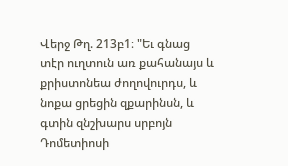Վերջ Թղ. 213բ1։ "Եւ գնաց տէր ուղտուն առ քահանայս և քրիստոնեա ժողովուրդս, և նոքա ցրեցին զքարինսն, և գտին զնշխարս սրբոյն Դոմետիոսի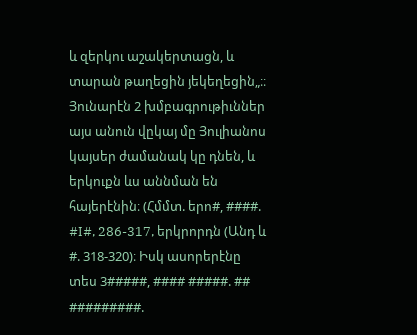և զերկու աշակերտացն, և տարան թաղեցին յեկեղեցին„։։ Յունարէն 2 խմբագրութիւններ այս անուն վըկայ մը Յուլիանոս կայսեր ժամանակ կը դնեն, և երկուքն ևս աննման են հայերէնին։ (Հմմտ. երո#, ####. #I#, 286-317, երկրորդն (Անդ և #. 318-320)։ Իսկ ասորերէնը տես 3#####, #### #####. ## #########.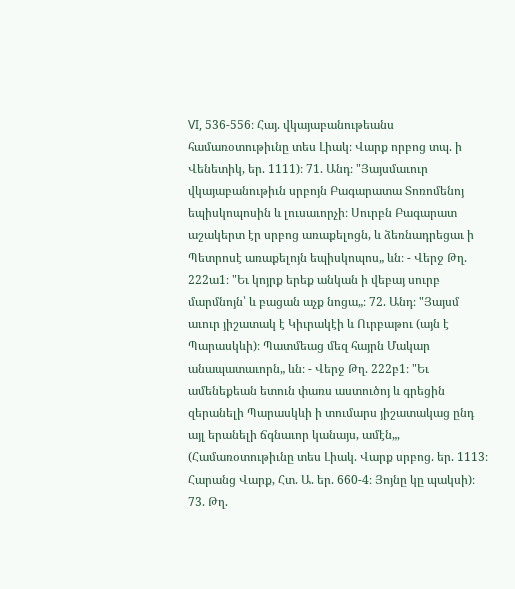VI, 536-556։ Հայ. վկայաբանութեանս համառօտութիւնը տես Լիակ։ Վարք որբոց տպ. ի Վենետիկ, եր. 1111)։ 71. Անդ։ "Յայսմաւուր վկայաբանութիւն սրբոյն Բագարատա Տոռոմենոյ եպիսկոպոսին և լուսաւորչի։ Սուրբն Բագարատ աշակերտ էր սրբոց առաքելոցն, և ձեռնադրեցաւ ի Պետրոսէ առաքելոյն եպիսկոպոս„ ևն։ - Վերջ Թղ. 222ա1։ "Եւ կոյրք երեք անկան ի վեբայ սուրբ մարմնոյն՝ և բացան աչք նոցա„։ 72. Անդ։ "Յայսմ աւուր յիշատակ է Կիւրակէի և Ուրբաթու (այն է Պարասկևի)։ Պատմեաց մեզ հայրն Մակար անապատաւորն„ ևն։ - Վերջ Թղ. 222բ1։ "Եւ ամենեքեան ետուն փառս աստուծոյ և գրեցին զերանելի Պարասկևի ի տումարս յիշատակաց ընդ այլ երանելի ճգնաւոր կանայս, ամէն„, (Համառօտութիւնը տես Լիակ. Վարք սրբոց. եր. 1113։ Հարանց Վարք, Հտ. Ա. եր. 660-4։ Յոյնը կը պակսի)։ 73. Թղ.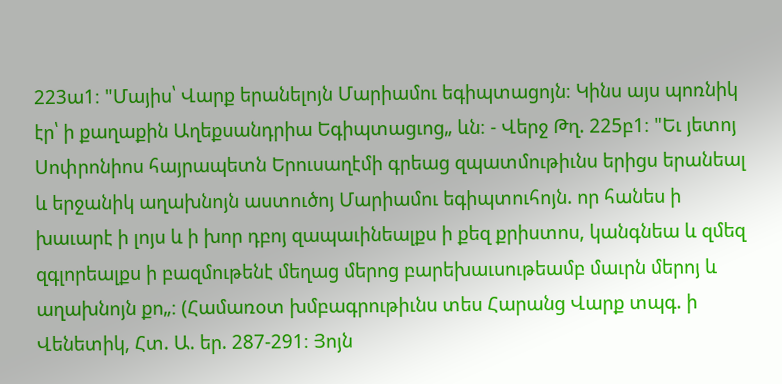223ա1։ "Մայիս՝ Վարք երանելոյն Մարիամու եգիպտացոյն։ Կինս այս պոռնիկ էր՝ ի քաղաքին Աղեքսանդրիա Եգիպտացւոց„ ևն։ - Վերջ Թղ. 225բ1։ "Եւ յետոյ Սոփրոնիոս հայրապետն Երուսաղէմի գրեաց զպատմութիւնս երիցս երանեալ և երջանիկ աղախնոյն աստուծոյ Մարիամու եգիպտուհոյն. որ հանես ի խաւարէ ի լոյս և ի խոր դբոյ զապաւինեալքս ի քեզ քրիստոս, կանգնեա և զմեզ զգլորեալքս ի բազմութենէ մեղաց մերոց բարեխաւսութեամբ մաւրն մերոյ և աղախնոյն քո„։ (Համառօտ խմբագրութիւնս տես Հարանց Վարք տպգ. ի Վենետիկ, Հտ. Ա. եր. 287-291։ Յոյն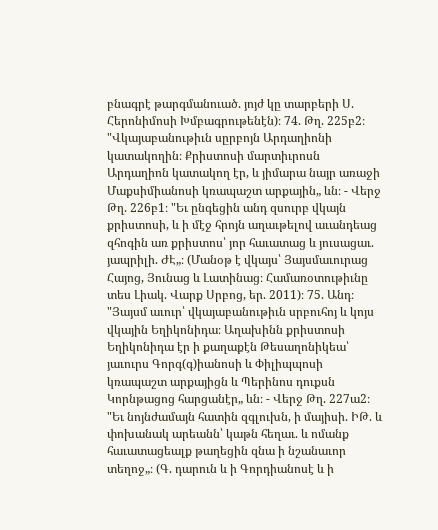բնագրէ թարգմանուած. յոյժ կը տարբերի Ս. Հերոնիմոսի Խմբագրութենէն)։ 74. Թղ. 225բ2։ "Վկայաբանութիւն սըրբոյն Արդաղիոնի կատակողին։ Քրիստոսի մարտիւրոսն Արդաղիոն կատակող էր, և յիմարա նայր առաջի Մաքսիմիանոսի կռապաշտ արքային„ ևն։ - Վերջ Թղ. 226բ1։ "Եւ ընգեցին անդ զսուրբ վկայն քրիստոսի, և ի մէջ հրոյն աղաւթելով աւանդեաց զհոգին առ քրիստոս՝ յոր հաւատաց և յուսացաւ. յապրիլի. ԺԷ„։ (Մանօթ է վկայս՝ Յայսմաւուրաց Հայոց, Յունաց և Լատինաց։ Համառօտութիւնը տես Լիակ. Վարք Սրբոց, եր. 2011)։ 75. Անդ։ "Յայսմ աւուր՝ վկայաբանութիւն սրբուհոյ և կոյս վկային Եղիկոնիդա։ Աղախինն քրիստոսի Եղիկոնիդա էր ի քաղաքէն Թեսաղոնիկեա՝ յաւուրս Գորգ(գ)իանոսի և Փիլիպպոսի կռապաշտ արքայիցն և Պերինոս դուքսն Կորնթացոց հարցանէր„ ևն։ - Վերջ Թղ. 227ա2։ "Եւ նոյնժամայն հատին զգլուխն, ի մայիսի. ԻԹ. և փոխանակ արեանն՝ կաթն հեղաւ. և ոմանք հաւատացեալք թաղեցին զնա ի նշանաւոր տեղոջ„։ (Գ. դարուն և ի Գորդիանոսէ և ի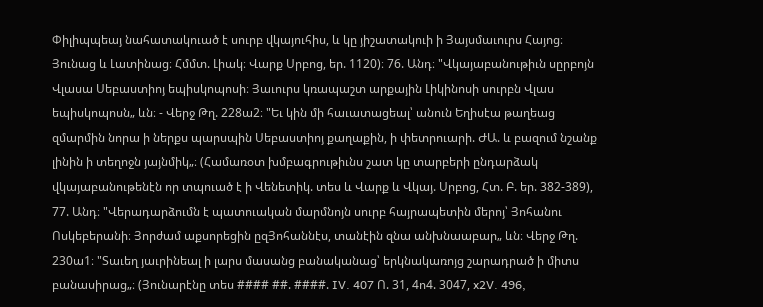Փիլիպպեայ նահատակուած է սուրբ վկայուհիս, և կը յիշատակուի ի Յայսմաւուրս Հայոց։ Յունաց և Լատինաց։ Հմմտ. Լիակ։ Վարք Սրբոց, եր. 1120)։ 76. Անդ։ "Վկայաբանութիւն սըրբոյն Վլասա Սեբաստիոյ եպիսկոպոսի։ Յաւուրս կռապաշտ արքային Լիկինոսի սուրբն Վլաս եպիսկոպոսն„ ևն։ - Վերջ Թղ. 228ա2։ "Եւ կին մի հաւատացեալ՝ անուն Եղիսէա թաղեաց զմարմին նորա ի ներքս պարսպին Սեբաստիոյ քաղաքին, ի փետրուարի. ԺԱ. և բազում նշանք լինին ի տեղոջն յայնմիկ„։ (Համառօտ խմբագրութիւնս շատ կը տարբերի ընդարձակ վկայաբանութենէն որ տպուած է ի Վենետիկ. տես և Վարք և Վկայ. Սրբոց, Հտ. Բ. եր. 382-389), 77. Անդ։ "Վերադարձումն է պատուական մարմնոյն սուրբ հայրապետին մերոյ՝ Յոհանու Ոսկեբերանի։ Յորժամ աքսորեցին ըզՅոհաննէս, տանէին զնա անխնաաբար„ ևն։ Վերջ Թղ. 230ա1։ "Տաւեղ յաւրինեալ ի լարս մասանց բանականաց՝ երկնակառոյց շարադրած ի միտս բանասիրաց„։ (Յունարէնը տես #### ##. ####. IV. 407 Ո. 31, 4ո4. 3047, x2V. 496,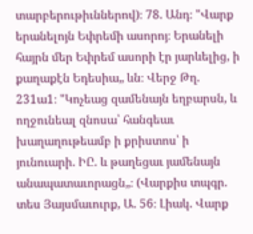տարբերութիւններով)։ 78. Անդ։ "Վարք երանելոյն Եփրեմի ասորոյ։ Երանելի հայրն մեր Եփրեմ ասորի էր յարևելից, ի քաղաքէն Եդեսիա„ ևն։ Վերջ Թղ. 231ա1։ "Կոչեաց զամենայն եղբարսն, և ողջունեալ զնոսա՝ հանգեաւ խաղաղութեամբ ի քրիստոս՝ ի յունուարի. ԻԸ. և թաղեցաւ յամենայն անապատաւորացն„։ (Վարքիս տպգր. տես Յայսմաւուրք, Ա. 56։ Լիակ. Վարք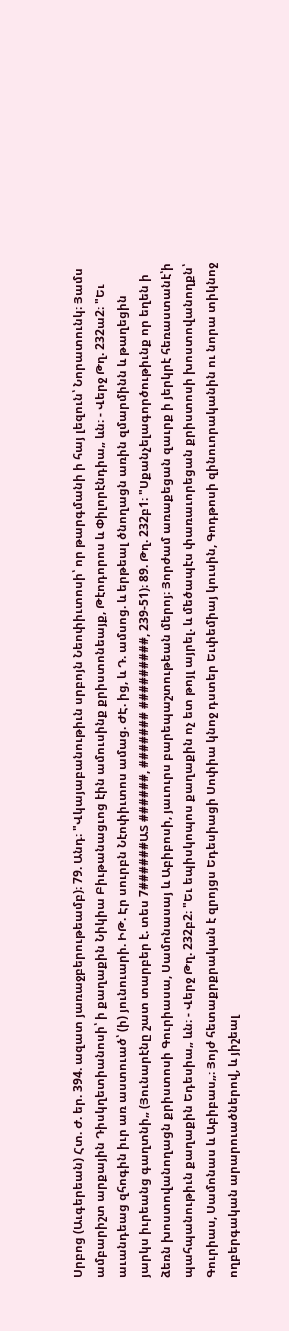Սրբոց (Աւգերեան) Հտ. Ժ. եր. 394. ազատ յառաջբերութեամբ)։ 79. Անդ։ "Վկայաբանութիւն սրբոյն Նեոփիւտոսի՝ որ թարգմանի ի հայ լեզուն՝ Նորատունկ։ Յամս ամբարիշտ արքային Դիսկղետիանոսի՝ ի քաղաքին Նիկիա Բիւթանացւոց էին ամուսինք քրիստոնեայք, Թէոդորոս և Փիլորէնդիա„ ևն։ - Վերջ Թղ. 232ա2։ "Եւ աւանդեաց զհոգին իւր առ աստուած՝ (ի) յունուարի. ԻԹ. Էր սուրբն Նէոփիւտոս ամաց. ԺԷ. ից, և Դ. ամսոց. և երթեալ ծնողացն առին զմարմինն և թաղեցին յարկս իւրեանց գաղտնի„ (Յունարէնը շատ տարբեր է. տես 7######ԱՏ ######, ####### #########, 239-51)։ 89. Թղ. 232բ1։ "Սքանչելագործութիւնք որ եղեն ի ձեռն խոստովանողացն քրիստոսի Գուրիասա, Սամոնասայ և Աբիբոսի, յաւուրս բարեպաշտութեան մերոյ։ Յորժամ առաքեցան զաւրք ի յերկրէ հեռաստանէ՝ի պահպանութիւն քաղաքին Եդեսիա„ ևն։ - Վերջ Թղ. 232բ2։ "Եւ եպիսկոպոս քաղաքին ոչ ետ թոյլ այրել. և մեծապէս փառաւորեցան քրիստոսի խոստովանողքն՝ Գուրիաս, Սամոնաս և Աբիբաս„։ Յոյժ հետաքրքրական է զրոյցս Եդեսիացի Սոփիա կնոջ դստեր Եւփեմիայ կուսին, Գոդթոսի զինուորականին ու նորա տիկնոջ ողբերգական արարուածներով, և յիշեալ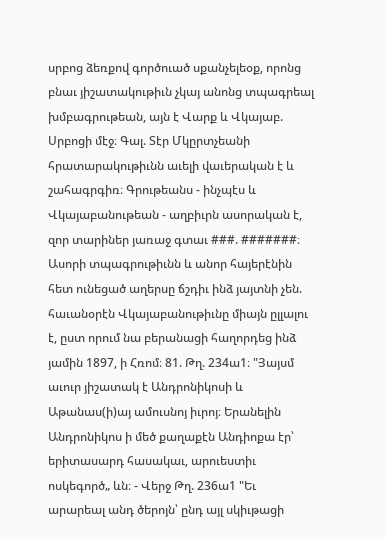սրբոց ձեռքով գործուած սքանչելեօք, որոնց բնաւ յիշատակութիւն չկայ անոնց տպագրեալ խմբագրութեան, այն է Վարք և Վկայաբ. Սրբոցի մէջ։ Գալ. Տէր Մկըրտչեանի հրատարակութիւնն աւելի վաւերական է և շահագրգիռ։ Գրութեանս - ինչպէս և Վկայաբանութեան - աղբիւրն ասորական է, զոր տարիներ յառաջ գտաւ ###. #######։ Ասորի տպագրութիւնն և անոր հայերէնին հետ ունեցած աղերսը ճշդիւ ինձ յայտնի չեն. հաւանօրէն Վկայաբանութիւնը միայն ըլլալու է, ըստ որում նա բերանացի հաղորդեց ինձ յամին 1897, ի Հռոմ։ 81. Թղ. 234ա1։ "Յայսմ աւուր յիշատակ է Անդրոնիկոսի և Աթանաս(ի)այ ամուսնոյ իւրոյ։ Երանելին Անդրոնիկոս ի մեծ քաղաքէն Անդիոքա էր՝ երիտասարդ հասակաւ, արուեստիւ ոսկեգործ„ ևն։ - Վերջ Թղ. 236ա1 "Եւ արարեալ անդ ծերոյն՝ ընդ այլ սկիւթացի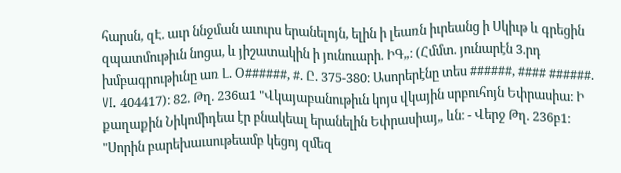հարսն, զԷ. աւր ննջման աւուրս երանելոյն, ելին ի լեառն իւրեանց ի Սկիւթ և գրեցին զպատմութիւն նոցա, և յիշատակին ի յունուարի. ԻԳ„։ (Հմմտ. յունարէն 3.րդ խմբագրութիւնը առ Լ. Օ######, #. Ը. 375-380։ Ասորերէնը տես ######, #### ######. VI. 404417)։ 82. Թղ. 236ա1 "Վկայաբանութիւն կոյս վկային սրբուհոյն Եփրասիա։ Ի քաղաքին Նիկոմիդեա էր բնակեալ երանելին Եփրասիայ„ ևն։ - Վերջ Թղ. 236բ1։ "Սորին բարեխաւսութեամբ կեցոյ զմեզ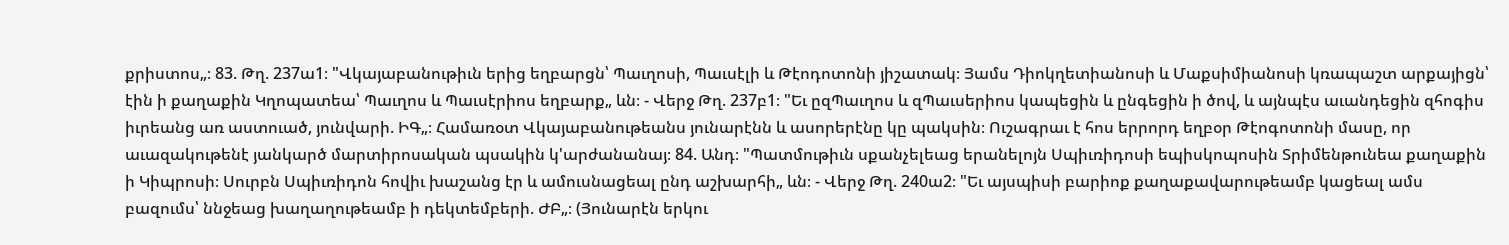քրիստոս„։ 83. Թղ. 237ա1։ "Վկայաբանութիւն երից եղբարցն՝ Պաւղոսի, Պաւսէլի և Թէոդոտոնի յիշատակ։ Յամս Դիոկղետիանոսի և Մաքսիմիանոսի կռապաշտ արքայիցն՝ էին ի քաղաքին Կղոպատեա՝ Պաւղոս և Պաւսէրիոս եղբարք„ ևն։ - Վերջ Թղ. 237բ1։ "Եւ ըզՊաւղոս և զՊաւսերիոս կապեցին և ընգեցին ի ծով, և այնպէս աւանդեցին զհոգիս իւրեանց առ աստուած, յունվարի. ԻԳ„։ Համառօտ Վկայաբանութեանս յունարէնն և ասորերէնը կը պակսին։ Ուշագրաւ է հոս երրորդ եղբօր Թէոգոտոնի մասը, որ աւազակութենէ յանկարծ մարտիրոսական պսակին կ'արժանանայ։ 84. Անդ։ "Պատմութիւն սքանչելեաց երանելոյն Սպիւռիդոսի եպիսկոպոսին Տրիմենթունեա քաղաքին ի Կիպրոսի։ Սուրբն Սպիւռիդոն հովիւ խաշանց էր և ամուսնացեալ ընդ աշխարհի„ ևն։ - Վերջ Թղ. 240ա2։ "Եւ այսպիսի բարիոք քաղաքավարութեամբ կացեալ ամս բազումս՝ ննջեաց խաղաղութեամբ ի դեկտեմբերի. ԺԲ„։ (Յունարէն երկու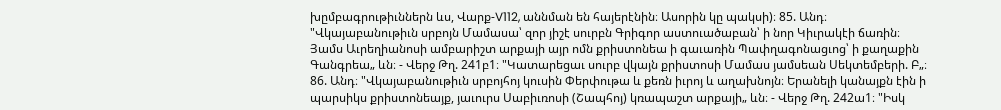խըմբագրութիւններն ևս, Վարք-V112, աննման են հայերէնին։ Ասորին կը պակսի)։ 85. Անդ։ "Վկայաբանութիւն սրբոյն Մամասա՝ զոր յիշէ սուրբն Գրիգոր աստուածաբան՝ ի նոր Կիւրակէի ճառին։ Յամս Աւրեղիանոսի ամբարիշտ արքայի այր ոմն քրիստոնեա ի գաւառին Պափղագոնացւոց՝ ի քաղաքին Գանգրեա„ ևն։ - Վերջ Թղ. 241բ1։ "Կատարեցաւ սուրբ վկայն քրիստոսի Մամաս յամսեան Սեկտեմբերի. Բ„։ 86. Անդ։ "Վկայաբանութիւն սրբոյհոյ կուսին Փերփութա և քեռն իւրոյ և աղախնոյն։ Երանելի կանայքն էին ի պարսիկս քրիստոնեայք, յաւուրս Սաբիւռոսի (Շապհոյ) կռապաշտ արքայի„ ևն։ - Վերջ Թղ. 242ա1։ "Իսկ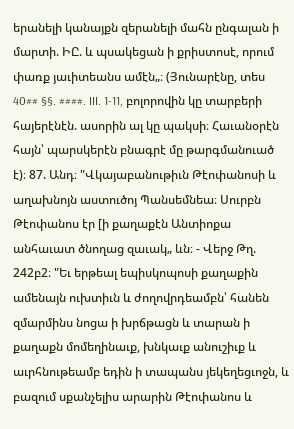երանելի կանայքն զերանելի մահն ընգալան ի մարտի. ԻԸ. և պսակեցան ի քրիստոսէ, որում փառք յաւիտեանս ամէն„։ (Յունարէնը, տես 40## §§. ####. III. 1-11, բոլորովին կը տարբերի հայերէնէն. ասորին ալ կը պակսի։ Հաւանօրէն հայն՝ պարսկերէն բնագրէ մը թարգմանուած է)։ 87. Անդ։ "Վկայաբանութիւն Թէոփանոսի և աղախնոյն աստուծոյ Պանսեմնեա։ Սուրբն Թէոփանոս էր [ի քաղաքէն Անտիոքա անհաւատ ծնողաց զաւակ„ ևն։ - Վերջ Թղ. 242բ2։ "Եւ երթեալ եպիսկոպոսի քաղաքին ամենայն ուխտիւն և ժողովրդեամբն՝ հանեն զմարմինս նոցա ի խրճթացն և տարան ի քաղաքն մոմեղինաւք, խնկաւք անուշիւք և աւրհնութեամբ եդին ի տապանս յեկեղեցւոջն, և բազում սքանչելիս արարին Թէոփանոս և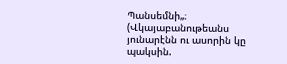Պանսեմնի„։ (Վկայաբանութեանս յունարէնն ու ասորին կը պակսին.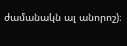ժամանակն ալ անորոշ)։